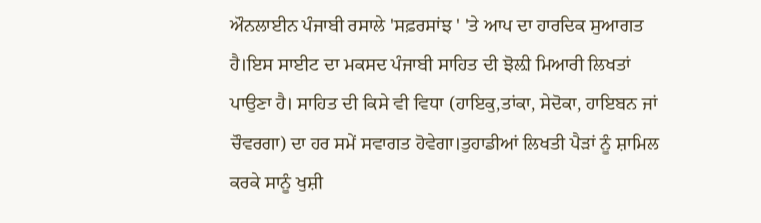ਔਨਲਾਈਨ ਪੰਜਾਬੀ ਰਸਾਲੇ 'ਸਫ਼ਰਸਾਂਝ ' 'ਤੇ ਆਪ ਦਾ ਹਾਰਦਿਕ ਸੁਆਗਤ ਹੈ।ਇਸ ਸਾਈਟ ਦਾ ਮਕਸਦ ਪੰਜਾਬੀ ਸਾਹਿਤ ਦੀ ਝੋਲ਼ੀ ਮਿਆਰੀ ਲਿਖਤਾਂ ਪਾਉਣਾ ਹੈ। ਸਾਹਿਤ ਦੀ ਕਿਸੇ ਵੀ ਵਿਧਾ (ਹਾਇਕੁ,ਤਾਂਕਾ, ਸੇਦੋਕਾ, ਹਾਇਬਨ ਜਾਂ ਚੌਵਰਗਾ) ਦਾ ਹਰ ਸਮੇਂ ਸਵਾਗਤ ਹੋਵੇਗਾ।ਤੁਹਾਡੀਆਂ ਲਿਖਤੀ ਪੈੜਾਂ ਨੂੰ ਸ਼ਾਮਿਲ ਕਰਕੇ ਸਾਨੂੰ ਖੁਸ਼ੀ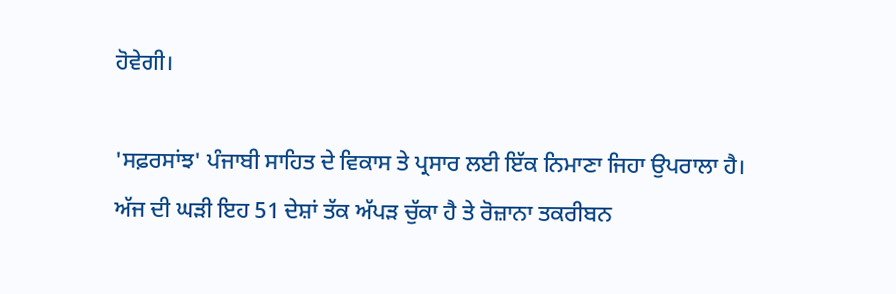ਹੋਵੇਗੀ।

'ਸਫ਼ਰਸਾਂਝ' ਪੰਜਾਬੀ ਸਾਹਿਤ ਦੇ ਵਿਕਾਸ ਤੇ ਪ੍ਰਸਾਰ ਲਈ ਇੱਕ ਨਿਮਾਣਾ ਜਿਹਾ ਉਪਰਾਲਾ ਹੈ। ਅੱਜ ਦੀ ਘੜੀ ਇਹ 51 ਦੇਸ਼ਾਂ ਤੱਕ ਅੱਪੜ ਚੁੱਕਾ ਹੈ ਤੇ ਰੋਜ਼ਾਨਾ ਤਕਰੀਬਨ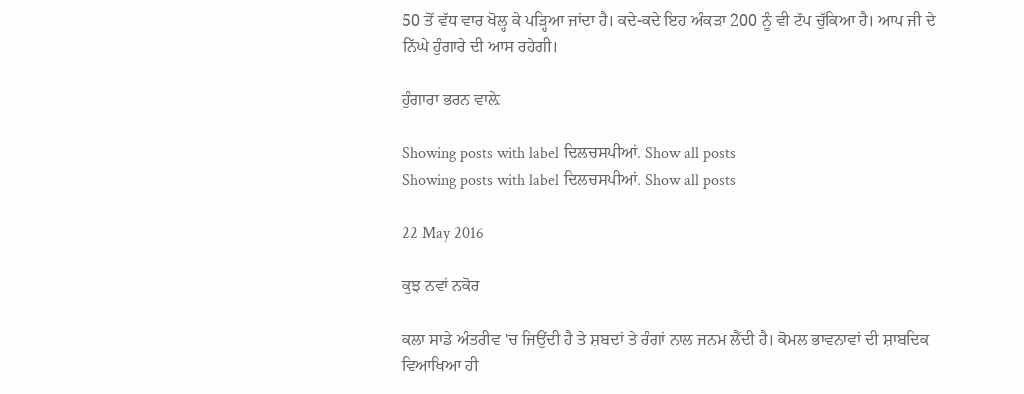50 ਤੋਂ ਵੱਧ ਵਾਰ ਖੋਲ੍ਹ ਕੇ ਪੜ੍ਹਿਆ ਜਾਂਦਾ ਹੈ। ਕਦੇ-ਕਦੇ ਇਹ ਅੰਕੜਾ 200 ਨੂੰ ਵੀ ਟੱਪ ਚੁੱਕਿਆ ਹੈ। ਆਪ ਜੀ ਦੇ ਨਿੱਘੇ ਹੁੰਗਾਰੇ ਦੀ ਆਸ ਰਹੇਗੀ।

ਹੁੰਗਾਰਾ ਭਰਨ ਵਾਲ਼ੇ

Showing posts with label ਦਿਲਚਸਪੀਆਂ. Show all posts
Showing posts with label ਦਿਲਚਸਪੀਆਂ. Show all posts

22 May 2016

ਕੁਝ ਨਵਾਂ ਨਕੋਰ

ਕਲਾ ਸਾਡੇ ਅੰਤਰੀਵ 'ਚ ਜਿਉਂਦੀ ਹੈ ਤੇ ਸ਼ਬਦਾਂ ਤੇ ਰੰਗਾਂ ਨਾਲ ਜਨਮ ਲੈਂਦੀ ਹੈ। ਕੋਮਲ ਭਾਵਨਾਵਾਂ ਦੀ ਸ਼ਾਬਦਿਕ ਵਿਆਖਿਆ ਹੀ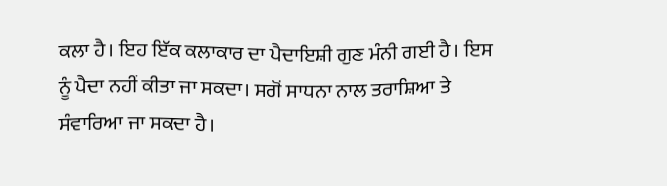ਕਲਾ ਹੈ। ਇਹ ਇੱਕ ਕਲਾਕਾਰ ਦਾ ਪੈਦਾਇਸ਼ੀ ਗੁਣ ਮੰਨੀ ਗਈ ਹੈ। ਇਸ ਨੂੰ ਪੈਦਾ ਨਹੀਂ ਕੀਤਾ ਜਾ ਸਕਦਾ। ਸਗੋਂ ਸਾਧਨਾ ਨਾਲ ਤਰਾਸ਼ਿਆ ਤੇ ਸੰਵਾਰਿਆ ਜਾ ਸਕਦਾ ਹੈ।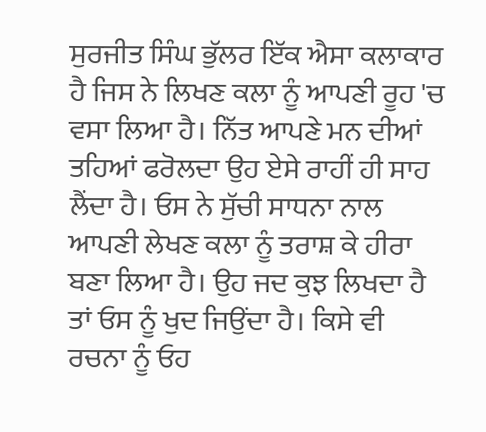ਸੁਰਜੀਤ ਸਿੰਘ ਭੁੱਲਰ ਇੱਕ ਐਸਾ ਕਲਾਕਾਰ ਹੈ ਜਿਸ ਨੇ ਲਿਖਣ ਕਲਾ ਨੂੰ ਆਪਣੀ ਰੂਹ 'ਚ ਵਸਾ ਲਿਆ ਹੈ। ਨਿੱਤ ਆਪਣੇ ਮਨ ਦੀਆਂ ਤਹਿਆਂ ਫਰੋਲਦਾ ਉਹ ਏਸੇ ਰਾਹੀਂ ਹੀ ਸਾਹ ਲੈਂਦਾ ਹੈ। ਓਸ ਨੇ ਸੁੱਚੀ ਸਾਧਨਾ ਨਾਲ ਆਪਣੀ ਲੇਖਣ ਕਲਾ ਨੂੰ ਤਰਾਸ਼ ਕੇ ਹੀਰਾ ਬਣਾ ਲਿਆ ਹੈ। ਉਹ ਜਦ ਕੁਝ ਲਿਖਦਾ ਹੈ ਤਾਂ ਓਸ ਨੂੰ ਖੁਦ ਜਿਉਂਦਾ ਹੈ। ਕਿਸੇ ਵੀ ਰਚਨਾ ਨੂੰ ਓਹ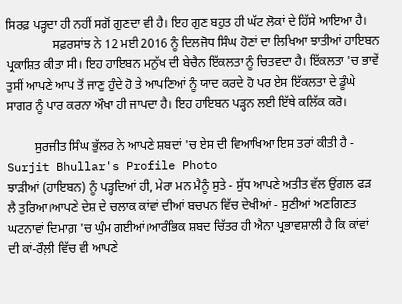ਸਿਰਫ਼ ਪੜ੍ਹਦਾ ਹੀ ਨਹੀਂ ਸਗੋਂ ਗੁਣਦਾ ਵੀ ਹੈ। ਇਹ ਗੁਣ ਬਹੁਤ ਹੀ ਘੱਟ ਲੋਕਾਂ ਦੇ ਹਿੱਸੇ ਆਇਆ ਹੈ।
               ਸਫ਼ਰਸਾਂਝ ਨੇ 12 ਮਈ 2016 ਨੂੰ ਦਿਲਜੋਧ ਸਿੰਘ ਹੋਣਾਂ ਦਾ ਲਿਖਿਆ ਝਾਤੀਆਂ ਹਾਇਬਨ ਪ੍ਰਕਾਸ਼ਿਤ ਕੀਤਾ ਸੀ। ਇਹ ਹਾਇਬਨ ਮਨੁੱਖ ਦੀ ਬੇਚੈਨ ਇੱਕਲਤਾ ਨੂੰ ਚਿਤਵਦਾ ਹੈ। ਇੱਕਲਤਾ 'ਚ ਭਾਵੇਂ ਤੁਸੀਂ ਆਪਣੇ ਆਪ ਤੋਂ ਜਾਣੁ ਹੁੰਦੇ ਹੋ ਤੇ ਆਪਣਿਆਂ ਨੂੰ ਯਾਦ ਕਰਦੇ ਹੋ ਪਰ ਏਸ ਇੱਕਲਤਾ ਦੇ ਡੂੰਘੇ ਸਾਗਰ ਨੂੰ ਪਾਰ ਕਰਨਾ ਔਖਾ ਹੀ ਜਾਪਦਾ ਹੈ। ਇਹ ਹਾਇਬਨ ਪੜ੍ਹਨ ਲਈ ਇੱਥੇ ਕਲਿੱਕ ਕਰੋ।

         ਸੁਰਜੀਤ ਸਿੰਘ ਭੁੱਲਰ ਨੇ ਆਪਣੇ ਸ਼ਬਦਾਂ 'ਚ ਏਸ ਦੀ ਵਿਆਖਿਆ ਇਸ ਤਰਾਂ ਕੀਤੀ ਹੈ -
Surjit Bhullar's Profile Photo
ਝਾੜੀਆਂ (ਹਾਇਬਨ) ਨੂੰ ਪੜ੍ਹਦਿਆਂ ਹੀ, ਮੇਰਾ ਮਨ ਮੈਨੂੰ ਸੁਤੇ - ਸੁੱਧ ਆਪਣੇ ਅਤੀਤ ਵੱਲ ਉਂਗਲ ਫੜ ਲੈ ਤੁਰਿਆ।ਆਪਣੇ ਦੇਸ਼ ਦੇ ਚਲਾਕ ਕਾਂਵਾਂ ਦੀਆਂ ਬਚਪਨ ਵਿੱਚ ਦੇਖੀਆਂ - ਸੁਣੀਆਂ ਅਣਗਿਣਤ ਘਟਨਾਵਾਂ ਦਿਮਾਗ਼ 'ਚ ਘੁੰਮ ਗਈਆਂ।ਆਰੰਭਿਕ ਸ਼ਬਦ ਚਿੱਤਰ ਹੀ ਐਨਾ ਪ੍ਰਭਾਵਸ਼ਾਲੀ ਹੈ ਕਿ ਕਾਂਵਾਂ ਦੀ ਕਾਂ-ਰੌਲ਼ੀ ਵਿੱਚ ਵੀ ਆਪਣੇ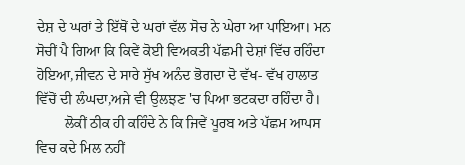ਦੇਸ਼ ਦੇ ਘਰਾਂ ਤੇ ਇੱਥੋਂ ਦੇ ਘਰਾਂ ਵੱਲ ਸੋਚ ਨੇ ਘੇਰਾ ਆ ਪਾਇਆ। ਮਨ ਸੋਚੀਂ ਪੈ ਗਿਆ ਕਿ ਕਿਵੇਂ ਕੋਈ ਵਿਅਕਤੀ ਪੱਛਮੀ ਦੇਸ਼ਾਂ ਵਿੱਚ ਰਹਿੰਦਾ ਹੋਇਆ,ਜੀਵਨ ਦੇ ਸਾਰੇ ਸੁੱਖ ਅਨੰਦ ਭੋਗਦਾ ਦੋ ਵੱਖ- ਵੱਖ ਹਾਲਾਤ ਵਿੱਚੋਂ ਦੀ ਲੰਘਦਾ,ਅਜੇ ਵੀ ਉਲਝਣ 'ਚ ਪਿਆ ਭਟਕਦਾ ਰਹਿੰਦਾ ਹੈ।
        ਲੋਕੀਂ ਠੀਕ ਹੀ ਕਹਿੰਦੇ ਨੇ ਕਿ ਜਿਵੇਂ ਪੂਰਬ ਅਤੇ ਪੱਛਮ ਆਪਸ ਵਿਚ ਕਦੇ ਮਿਲ ਨਹੀਂ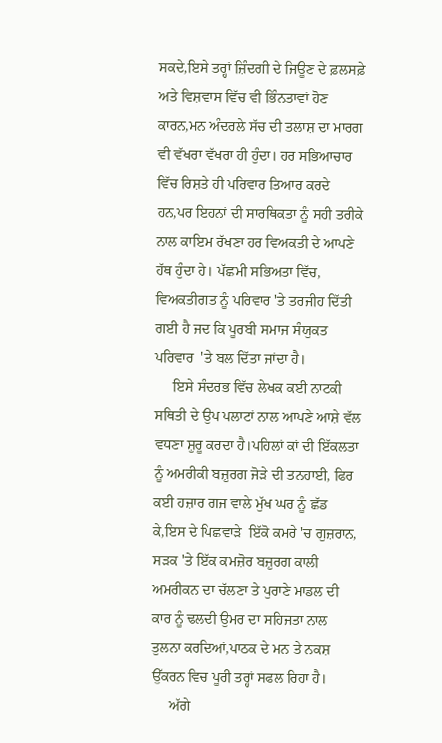ਸਕਦੇ,ਇਸੇ ਤਰ੍ਹਾਂ ਜ਼ਿੰਦਗੀ ਦੇ ਜਿਊਣ ਦੇ ਫ਼ਲਸਫ਼ੇ ਅਤੇ ਵਿਸ਼ਵਾਸ ਵਿੱਚ ਵੀ ਭਿੰਨਤਾਵਾਂ ਹੋਣ ਕਾਰਨ,ਮਨ ਅੰਦਰਲੇ ਸੱਚ ਦੀ ਤਲਾਸ਼ ਦਾ ਮਾਰਗ ਵੀ ਵੱਖਰਾ ਵੱਖਰਾ ਹੀ ਹੁੰਦਾ। ਹਰ ਸਭਿਆਚਾਰ ਵਿੱਚ ਰਿਸ਼ਤੇ ਹੀ ਪਰਿਵਾਰ ਤਿਆਰ ਕਰਦੇ ਹਨ,ਪਰ ਇਹਨਾਂ ਦੀ ਸਾਰਥਿਕਤਾ ਨੂੰ ਸਹੀ ਤਰੀਕੇ ਨਾਲ ਕਾਇਮ ਰੱਖਣਾ ਹਰ ਵਿਅਕਤੀ ਦੇ ਆਪਣੇ ਹੱਥ ਹੁੰਦਾ ਹੇ। ਪੱਛਮੀ ਸਭਿਅਤਾ ਵਿੱਚ, ਵਿਅਕਤੀਗਤ ਨੂੰ ਪਰਿਵਾਰ 'ਤੇ ਤਰਜੀਹ ਦਿੱਤੀ ਗਈ ਹੈ ਜਦ ਕਿ ਪੂਰਬੀ ਸਮਾਜ ਸੰਯੁਕਤ ਪਰਿਵਾਰ  'ਤੇ ਬਲ ਦਿੱਤਾ ਜਾਂਦਾ ਹੈ।
     ਇਸੇ ਸੰਦਰਭ ਵਿੱਚ ਲੇਖਕ ਕਈ ਨਾਟਕੀ ਸਥਿਤੀ ਦੇ ਉਪ ਪਲਾਟਾਂ ਨਾਲ ਆਪਣੇ ਆਸ਼ੇ ਵੱਲ ਵਧਣਾ ਸ਼ੁਰੂ ਕਰਦਾ ਹੈ।ਪਹਿਲਾਂ ਕਾਂ ਦੀ ਇੱਕਲਤਾ ਨੂੰ ਅਮਰੀਕੀ ਬਜ਼ੁਰਗ ਜੋੜੇ ਦੀ ਤਨਹਾਈ, ਫਿਰ ਕਈ ਹਜ਼ਾਰ ਗਜ ਵਾਲੇ ਮੁੱਖ ਘਰ ਨੂੰ ਛੱਡ ਕੇ,ਇਸ ਦੇ ਪਿਛਵਾੜੇ  ਇੱਕੋ ਕਮਰੇ 'ਚ ਗੁਜ਼ਰਾਨ, ਸੜਕ 'ਤੇ ਇੱਕ ਕਮਜ਼ੋਰ ਬਜ਼ੁਰਗ ਕਾਲੀ ਅਮਰੀਕਨ ਦਾ ਚੱਲਣਾ ਤੇ ਪੁਰਾਣੇ ਮਾਡਲ ਦੀ ਕਾਰ ਨੂੰ ਢਲਦੀ ਉਮਰ ਦਾ ਸਹਿਜਤਾ ਨਾਲ ਤੁਲਨਾ ਕਰਦਿਆਂ,ਪਾਠਕ ਦੇ ਮਨ ਤੇ ਨਕਸ਼ ਉੱਕਰਨ ਵਿਚ ਪੂਰੀ ਤਰ੍ਹਾਂ ਸਫਲ ਰਿਹਾ ਹੈ।
     ਅੱਗੇ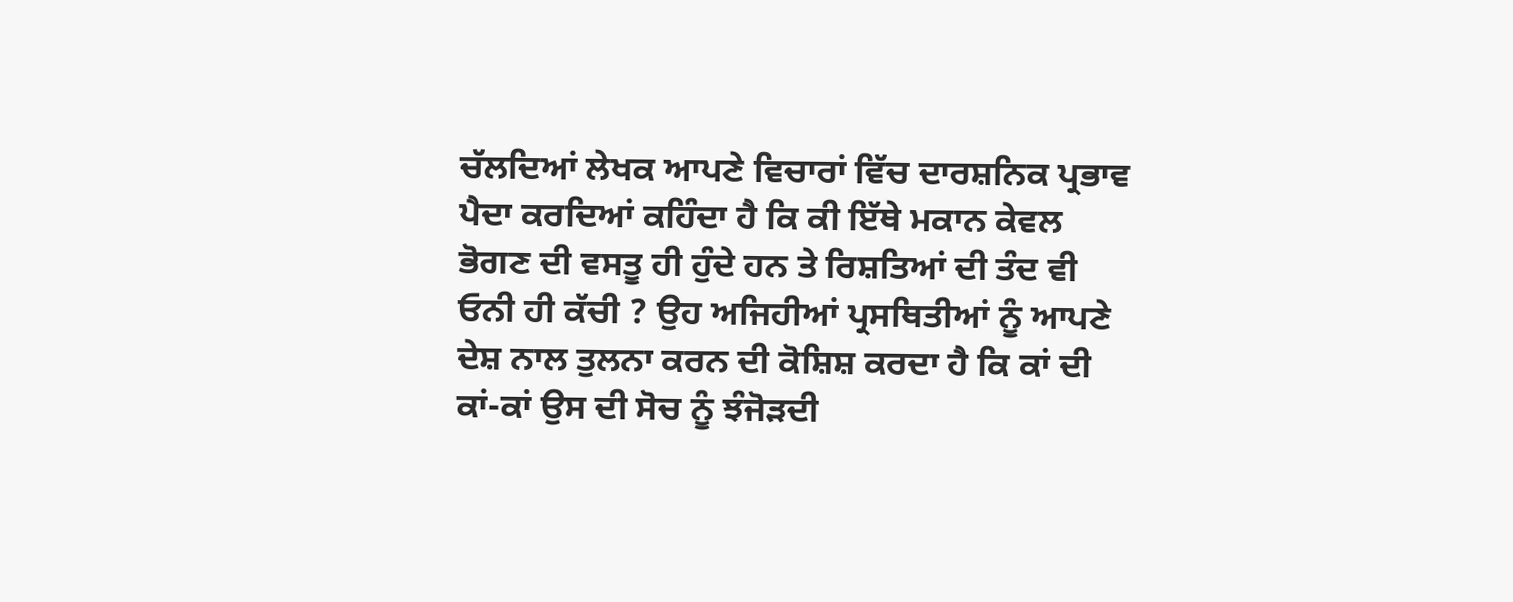ਚੱਲਦਿਆਂ ਲੇਖਕ ਆਪਣੇ ਵਿਚਾਰਾਂ ਵਿੱਚ ਦਾਰਸ਼ਨਿਕ ਪ੍ਰਭਾਵ ਪੈਦਾ ਕਰਦਿਆਂ ਕਹਿੰਦਾ ਹੈ ਕਿ ਕੀ ਇੱਥੇ ਮਕਾਨ ਕੇਵਲ ਭੋਗਣ ਦੀ ਵਸਤੂ ਹੀ ਹੁੰਦੇ ਹਨ ਤੇ ਰਿਸ਼ਤਿਆਂ ਦੀ ਤੰਦ ਵੀ ਓਨੀ ਹੀ ਕੱਚੀ ? ਉਹ ਅਜਿਹੀਆਂ ਪ੍ਰਸਥਿਤੀਆਂ ਨੂੰ ਆਪਣੇ ਦੇਸ਼ ਨਾਲ ਤੁਲਨਾ ਕਰਨ ਦੀ ਕੋਸ਼ਿਸ਼ ਕਰਦਾ ਹੈ ਕਿ ਕਾਂ ਦੀ ਕਾਂ-ਕਾਂ ਉਸ ਦੀ ਸੋਚ ਨੂੰ ਝੰਜੋੜਦੀ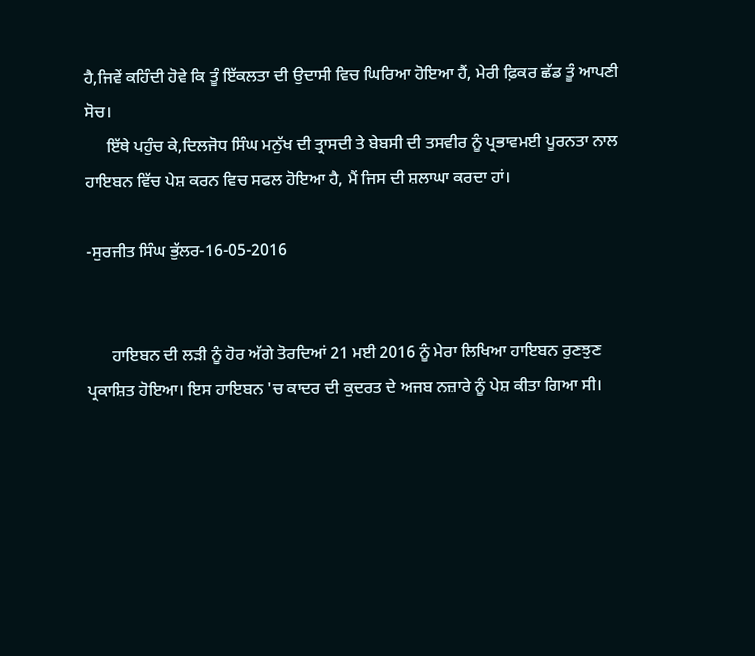ਹੈ,ਜਿਵੇਂ ਕਹਿੰਦੀ ਹੋਵੇ ਕਿ ਤੂੰ ਇੱਕਲਤਾ ਦੀ ਉਦਾਸੀ ਵਿਚ ਘਿਰਿਆ ਹੋਇਆ ਹੈਂ, ਮੇਰੀ ਫ਼ਿਕਰ ਛੱਡ ਤੂੰ ਆਪਣੀ ਸੋਚ।
     ਇੱਥੇ ਪਹੁੰਚ ਕੇ,ਦਿਲਜੋਧ ਸਿੰਘ ਮਨੁੱਖ ਦੀ ਤ੍ਰਾਸਦੀ ਤੇ ਬੇਬਸੀ ਦੀ ਤਸਵੀਰ ਨੂੰ ਪ੍ਰਭਾਵਮਈ ਪੂਰਨਤਾ ਨਾਲ ਹਾਇਬਨ ਵਿੱਚ ਪੇਸ਼ ਕਰਨ ਵਿਚ ਸਫਲ ਹੋਇਆ ਹੈ, ਮੈਂ ਜਿਸ ਦੀ ਸ਼ਲਾਘਾ ਕਰਦਾ ਹਾਂ।

-ਸੁਰਜੀਤ ਸਿੰਘ ਭੁੱਲਰ-16-05-2016


      ਹਾਇਬਨ ਦੀ ਲੜੀ ਨੂੰ ਹੋਰ ਅੱਗੇ ਤੋਰਦਿਆਂ 21 ਮਈ 2016 ਨੂੰ ਮੇਰਾ ਲਿਖਿਆ ਹਾਇਬਨ ਰੁਣਝੁਣ ਪ੍ਰਕਾਸ਼ਿਤ ਹੋਇਆ। ਇਸ ਹਾਇਬਨ 'ਚ ਕਾਦਰ ਦੀ ਕੁਦਰਤ ਦੇ ਅਜਬ ਨਜ਼ਾਰੇ ਨੂੰ ਪੇਸ਼ ਕੀਤਾ ਗਿਆ ਸੀ।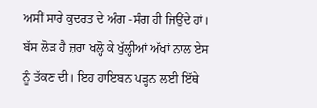ਅਸੀਂ ਸਾਰੇ ਕੁਦਰਤ ਦੇ ਅੰਗ -ਸੰਗ ਹੀ ਜਿਉਂਦੇ ਹਾਂ। ਬੱਸ ਲੋੜ ਹੈ ਜ਼ਰਾ ਖਲ੍ਹੋ ਕੇ ਖੁੱਲ੍ਹੀਆਂ ਅੱਖਾਂ ਨਾਲ ਏਸ ਨੂੰ ਤੱਕਣ ਦੀ। ਇਹ ਹਾਇਬਨ ਪੜ੍ਹਨ ਲਈ ਇੱਥੇ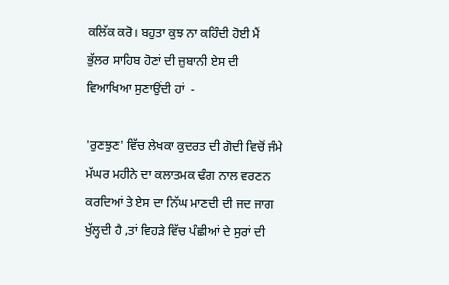ਕਲਿੱਕ ਕਰੋ। ਬਹੁਤਾ ਕੁਝ ਨਾ ਕਹਿੰਦੀ ਹੋਈ ਮੈਂ ਭੁੱਲਰ ਸਾਹਿਬ ਹੋਣਾਂ ਦੀ ਜ਼ੁਬਾਨੀ ਏਸ ਦੀ ਵਿਆਖਿਆ ਸੁਣਾਉਂਦੀ ਹਾਂ  -

'ਰੁਣਝੁਣ' ਵਿੱਚ ਲੇਖਕਾ ਕੁਦਰਤ ਦੀ ਗੋਦੀ ਵਿਚੋਂ ਜੰਮੇ ਮੱਘਰ ਮਹੀਨੇ ਦਾ ਕਲਾਤਮਕ ਢੰਗ ਨਾਲ ਵਰਣਨ ਕਰਦਿਆਂ ਤੇ ਏਸ ਦਾ ਨਿੱਘ ਮਾਣਦੀ ਦੀ ਜਦ ਜਾਗ ਖੁੱਲ੍ਹਦੀ ਹੈ ,ਤਾਂ ਵਿਹੜੇ ਵਿੱਚ ਪੰਛੀਆਂ ਦੇ ਸੁਰਾਂ ਦੀ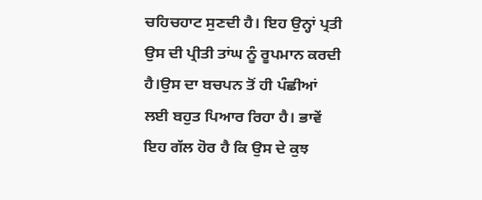ਚਹਿਚਹਾਟ ਸੁਣਦੀ ਹੈ। ਇਹ ਉਨ੍ਹਾਂ ਪ੍ਰਤੀ ਉਸ ਦੀ ਪ੍ਰੀਤੀ ਤਾਂਘ ਨੂੰ ਰੂਪਮਾਨ ਕਰਦੀ ਹੈ।ਉਸ ਦਾ ਬਚਪਨ ਤੋਂ ਹੀ ਪੰਛੀਆਂ ਲਈ ਬਹੁਤ ਪਿਆਰ ਰਿਹਾ ਹੈ। ਭਾਵੇਂ ਇਹ ਗੱਲ ਹੋਰ ਹੈ ਕਿ ਉਸ ਦੇ ਕੁਝ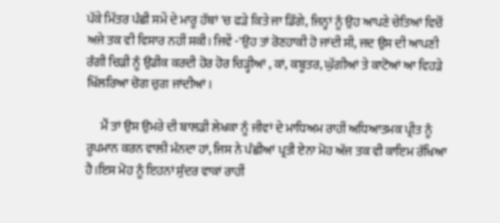ਪੱਕੇ ਮਿੱਤਰ ਪੰਛੀ ਸਮੇਂ ਦੇ ਮਾਰੂ ਹੱਥਾਂ 'ਚ ਫੜੇ ਕਿਤੇ ਜਾ ਡਿੱਗੇ, ਜਿਨ੍ਹਾਂ ਨੂੰ ਉਹ ਆਪਣੇ ਚੇਤਿਆਂ ਵਿਚੋਂ ਅਜੇ ਤਕ ਵੀ ਵਿਸਾਰ ਨਹੀਂ ਸਕੀ। ਜਿਵੇਂ -'ਉਹ ਤਾਂ ਰੋਣਹਾਕੀ ਹੋ ਜਾਂਦੀ ਸੀ, ਜਦ ਉਸ ਦੀ ਆਪਣੀ ਰੰਗੀ ਚਿੜੀ ਨੂੰ ਉਡੀਕ ਕਰਦੀ ਹੋਰ ਹੋਰ ਚਿੜ੍ਹੀਆਂ , ਕਾਂ, ਕਬੂਤਰ, ਘੁੱਗੀਆਂ ਤੇ ਕਾਟੋਆਂ ਆ ਵਿਹੜੇ ਖਿੱਲਰਿਆ ਚੋਗ ਚੁਗ ਜਾਂਦੀਆਂ।

      ਮੈਂ ਤਾਂ ਉਸ ਉਮਰੇ ਦੀ ਬਾਲੜੀ ਲੇਖਕਾ ਨੂੰ ਜੀਵਾਂ ਦੇ ਮਾਧਿਅਮ ਰਾਹੀਂ ਅਧਿਆਤਮਕ ਪ੍ਰੀਤ ਨੂੰ ਰੂਪਮਾਨ ਕਰਨ ਵਾਲੀ ਮੰਨਦਾ ਹਾਂ, ਜਿਸ ਨੇ ਪੰਛੀਆਂ ਪ੍ਰਤੀ ਏਨਾ ਮੋਹ ਅੱਜ ਤਕ ਵੀ ਕਾਇਮ ਰੱਖਿਆ ਹੈ।ਇਸ ਮੋਹ ਨੂੰ ਇਹਨਾਂ ਸੁੰਦਰ ਵਾਕਾਂ ਰਾਹੀਂ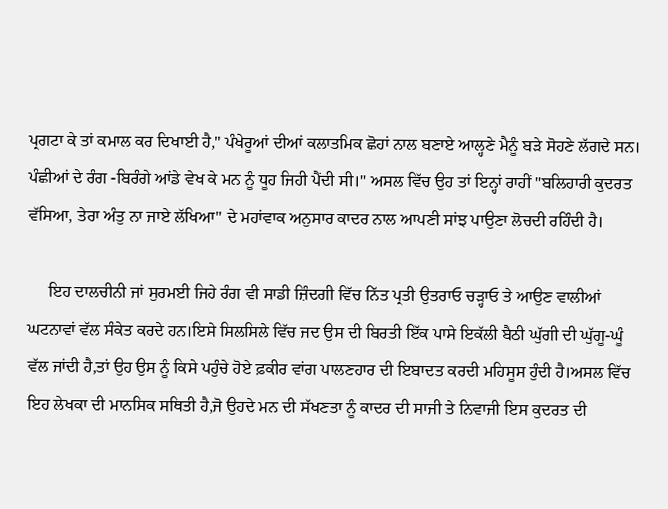ਪ੍ਰਗਟਾ ਕੇ ਤਾਂ ਕਮਾਲ ਕਰ ਦਿਖਾਈ ਹੈ," ਪੰਖੇਰੂਆਂ ਦੀਆਂ ਕਲਾਤਮਿਕ ਛੋਹਾਂ ਨਾਲ ਬਣਾਏ ਆਲ੍ਹਣੇ ਮੈਨੂੰ ਬੜੇ ਸੋਹਣੇ ਲੱਗਦੇ ਸਨ। ਪੰਛੀਆਂ ਦੇ ਰੰਗ -ਬਿਰੰਗੇ ਆਂਡੇ ਵੇਖ ਕੇ ਮਨ ਨੂੰ ਧੂਹ ਜਿਹੀ ਪੈਂਦੀ ਸੀ।" ਅਸਲ ਵਿੱਚ ਉਹ ਤਾਂ ਇਨ੍ਹਾਂ ਰਾਹੀਂ "ਬਲਿਹਾਰੀ ਕੁਦਰਤ ਵੱਸਿਆ, ਤੇਰਾ ਅੰਤੁ ਨਾ ਜਾਏ ਲੱਖਿਆ" ਦੇ ਮਹਾਂਵਾਕ ਅਨੁਸਾਰ ਕਾਦਰ ਨਾਲ ਆਪਣੀ ਸਾਂਝ ਪਾਉਣਾ ਲੋਚਦੀ ਰਹਿੰਦੀ ਹੈ।

     ਇਹ ਦਾਲਚੀਨੀ ਜਾਂ ਸੁਰਮਈ ਜਿਹੇ ਰੰਗ ਵੀ ਸਾਡੀ ਜ਼ਿੰਦਗੀ ਵਿੱਚ ਨਿੱਤ ਪ੍ਰਤੀ ਉਤਰਾਓ ਚੜ੍ਹਾਓ ਤੇ ਆਉਣ ਵਾਲੀਆਂ ਘਟਨਾਵਾਂ ਵੱਲ ਸੰਕੇਤ ਕਰਦੇ ਹਨ।ਇਸੇ ਸਿਲਸਿਲੇ ਵਿੱਚ ਜਦ ਉਸ ਦੀ ਬਿਰਤੀ ਇੱਕ ਪਾਸੇ ਇਕੱਲੀ ਬੈਠੀ ਘੁੱਗੀ ਦੀ ਘੁੱਗੂ-ਘੂੰ ਵੱਲ ਜਾਂਦੀ ਹੈ,ਤਾਂ ਉਹ ਉਸ ਨੂੰ ਕਿਸੇ ਪਹੁੰਚੇ ਹੋਏ ਫ਼ਕੀਰ ਵਾਂਗ ਪਾਲਣਹਾਰ ਦੀ ਇਬਾਦਤ ਕਰਦੀ ਮਹਿਸੂਸ ਹੁੰਦੀ ਹੈ।ਅਸਲ ਵਿੱਚ ਇਹ ਲੇਖਕਾ ਦੀ ਮਾਨਸਿਕ ਸਥਿਤੀ ਹੈ,ਜੋ ਉਹਦੇ ਮਨ ਦੀ ਸੱਖਣਤਾ ਨੂੰ ਕਾਦਰ ਦੀ ਸਾਜੀ ਤੇ ਨਿਵਾਜੀ ਇਸ ਕੁਦਰਤ ਦੀ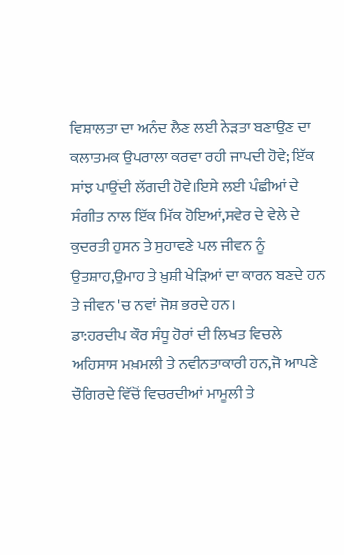ਵਿਸ਼ਾਲਤਾ ਦਾ ਅਨੰਦ ਲੈਣ ਲਈ ਨੇੜਤਾ ਬਣਾਉਣ ਦਾ ਕਲਾਤਮਕ ਉਪਰਾਲਾ ਕਰਵਾ ਰਹੀ ਜਾਪਦੀ ਹੋਵੇ; ਇੱਕ ਸਾਂਝ ਪਾਉਂਦੀ ਲੱਗਦੀ ਹੋਵੇ।ਇਸੇ ਲਈ ਪੰਛੀਆਂ ਦੇ ਸੰਗੀਤ ਨਾਲ ਇੱਕ ਮਿੱਕ ਹੋਇਆਂ,ਸਵੇਰ ਦੇ ਵੇਲੇ ਦੇ ਕੁਦਰਤੀ ਹੁਸਨ ਤੇ ਸੁਹਾਵਣੇ ਪਲ ਜੀਵਨ ਨੂੰ ਉਤਸ਼ਾਹ,ਉਮਾਹ ਤੇ ਖ਼ੁਸ਼ੀ ਖੇੜਿਆਂ ਦਾ ਕਾਰਨ ਬਣਦੇ ਹਨ ਤੇ ਜੀਵਨ 'ਚ ਨਵਾਂ ਜੋਸ਼ ਭਰਦੇ ਹਨ।
ਡਾ:ਹਰਦੀਪ ਕੌਰ ਸੰਧੂ ਹੋਰਾਂ ਦੀ ਲਿਖਤ ਵਿਚਲੇ ਅਹਿਸਾਸ ਮਖ਼ਮਲੀ ਤੇ ਨਵੀਨਤਾਕਾਰੀ ਹਨ,ਜੋ ਆਪਣੇ ਚੌਗਿਰਦੇ ਵਿੱਚੋਂ ਵਿਚਰਦੀਆਂ ਮਾਮੂਲੀ ਤੇ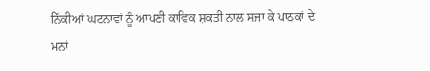ਨਿੱਕੀਆਂ ਘਟਨਾਵਾਂ ਨੂੰ ਆਪਣੀ ਕਾਵਿਕ ਸ਼ਕਤੀ ਨਾਲ ਸਜਾ ਕੇ ਪਾਠਕਾਂ ਦੇ ਮਨਾਂ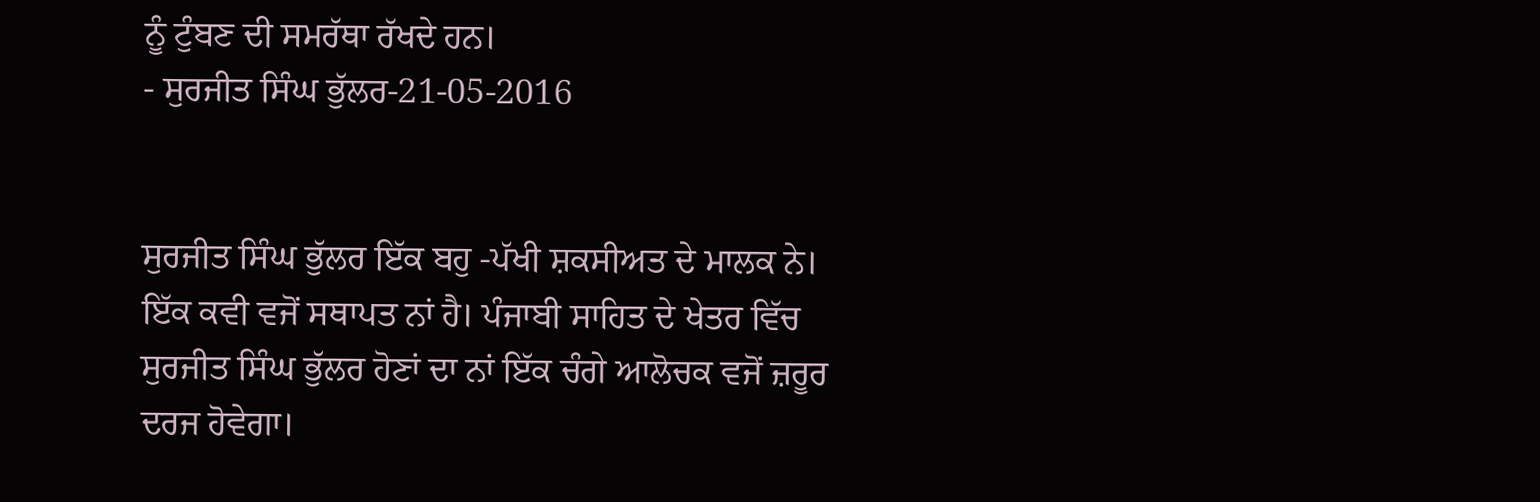ਨੂੰ ਟੁੰਬਣ ਦੀ ਸਮਰੱਥਾ ਰੱਖਦੇ ਹਨ।
- ਸੁਰਜੀਤ ਸਿੰਘ ਭੁੱਲਰ-21-05-2016


ਸੁਰਜੀਤ ਸਿੰਘ ਭੁੱਲਰ ਇੱਕ ਬਹੁ -ਪੱਖੀ ਸ਼ਕਸੀਅਤ ਦੇ ਮਾਲਕ ਨੇ। ਇੱਕ ਕਵੀ ਵਜੋਂ ਸਥਾਪਤ ਨਾਂ ਹੈ। ਪੰਜਾਬੀ ਸਾਹਿਤ ਦੇ ਖੇਤਰ ਵਿੱਚ ਸੁਰਜੀਤ ਸਿੰਘ ਭੁੱਲਰ ਹੋਣਾਂ ਦਾ ਨਾਂ ਇੱਕ ਚੰਗੇ ਆਲੋਚਕ ਵਜੋਂ ਜ਼ਰੂਰ ਦਰਜ ਹੋਵੇਗਾ।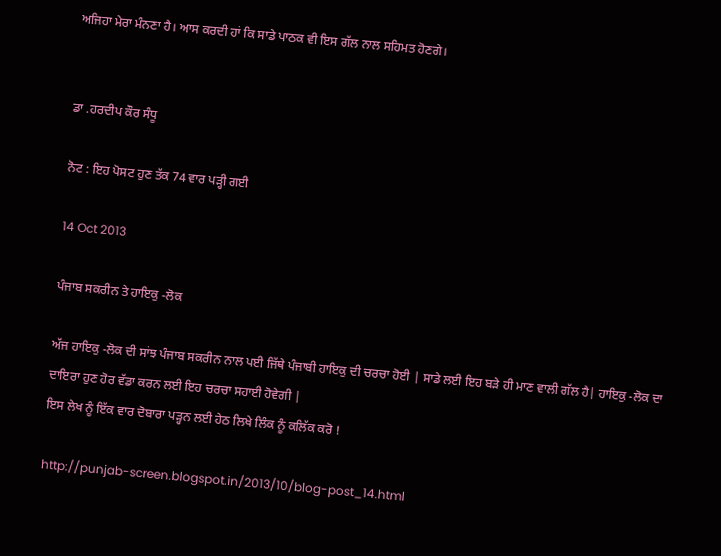ਅਜਿਹਾ ਮੇਰਾ ਮੰਨਣਾ ਹੈ। ਆਸ ਕਰਦੀ ਹਾਂ ਕਿ ਸਾਡੇ ਪਾਠਕ ਵੀ ਇਸ ਗੱਲ ਨਾਲ ਸਹਿਮਤ ਹੋਣਗੇ।


ਡਾ .ਹਰਦੀਪ ਕੌਰ ਸੰਧੂ

ਨੋਟ : ਇਹ ਪੋਸਟ ਹੁਣ ਤੱਕ 74 ਵਾਰ ਪੜ੍ਹੀ ਗਈ

14 Oct 2013

ਪੰਜਾਬ ਸਕਰੀਨ ਤੇ ਹਾਇਕੁ -ਲੋਕ

ਅੱਜ ਹਾਇਕੁ -ਲੋਕ ਦੀ ਸਾਂਝ ਪੰਜਾਬ ਸਕਰੀਨ ਨਾਲ ਪਈ ਜਿੱਥੇ ਪੰਜਾਬੀ ਹਾਇਕੁ ਦੀ ਚਰਚਾ ਹੋਈ | ਸਾਡੇ ਲਈ ਇਹ ਬੜੇ ਹੀ ਮਾਣ ਵਾਲੀ ਗੱਲ ਹੈ| ਹਾਇਕੁ -ਲੋਕ ਦਾ ਦਾਇਰਾ ਹੁਣ ਹੋਰ ਵੱਡਾ ਕਰਨ ਲਈ ਇਹ ਚਰਚਾ ਸਹਾਈ ਹੋਵੇਗੀ |
ਇਸ ਲੇਖ ਨੂੰ ਇੱਕ ਵਾਰ ਦੋਬਾਰਾ ਪੜ੍ਹਨ ਲਈ ਹੇਠ ਲਿਖੇ ਲਿੰਕ ਨੂੰ ਕਲਿੱਕ ਕਰੋ !

http://punjab-screen.blogspot.in/2013/10/blog-post_14.html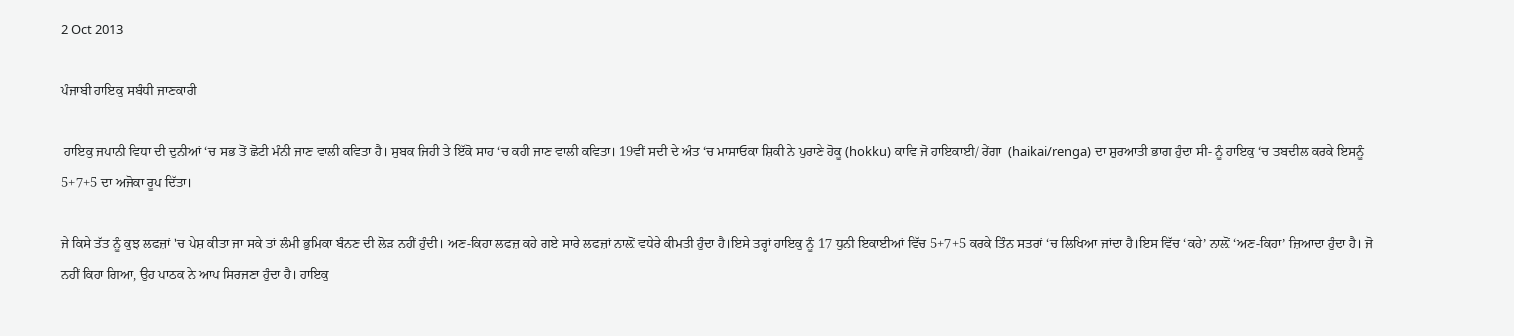2 Oct 2013

ਪੰਜਾਬੀ ਹਾਇਕੁ ਸਬੰਧੀ ਜਾਣਕਾਰੀ

 ਹਾਇਕੁ ਜਪਾਨੀ ਵਿਧਾ ਦੀ ਦੁਨੀਆਂ ‘ਚ ਸਭ ਤੋਂ ਛੋਟੀ ਮੰਨੀ ਜਾਣ ਵਾਲੀ ਕਵਿਤਾ ਹੈ। ਸੁਬਕ ਜਿਹੀ ਤੇ ਇੱਕੋ ਸਾਹ ‘ਚ ਕਹੀ ਜਾਣ ਵਾਲੀ ਕਵਿਤਾ। 19ਵੀਂ ਸਦੀ ਦੇ ਅੰਤ ‘ਚ ਮਾਸਾਓਕਾ ਸ਼ਿਕੀ ਨੇ ਪੁਰਾਣੇ ਹੋਕੂ (hokku) ਕਾਵਿ ਜੋ ਹਾਇਕਾਈ/ ਰੇਂਗਾ  (haikai/renga) ਦਾ ਸ਼ੁਰਆਤੀ ਭਾਗ ਹੁੰਦਾ ਸੀ- ਨੂੰ ਹਾਇਕੁ ‘ਚ ਤਬਦੀਲ ਕਰਕੇ ਇਸਨੂੰ 5+7+5 ਦਾ ਅਜੋਕਾ ਰੂਪ ਦਿੱਤਾ।

ਜੇ ਕਿਸੇ ਤੱਤ ਨੂੰ ਕੁਝ ਲਫਜ਼ਾਂ 'ਚ ਪੇਸ਼ ਕੀਤਾ ਜਾ ਸਕੇ ਤਾਂ ਲੰਮੀ ਭੁਮਿਕਾ ਬੰਨਣ ਦੀ ਲੋੜ ਨਹੀਂ ਹੁੰਦੀ। ਅਣ-ਕਿਹਾ ਲਫਜ਼ ਕਹੇ ਗਏ ਸਾਰੇ ਲਫਜ਼ਾਂ ਨਾਲ਼ੋਂ ਵਧੇਰੇ ਕੀਮਤੀ ਹੁੰਦਾ ਹੈ।ਇਸੇ ਤਰ੍ਹਾਂ ਹਾਇਕੁ ਨੂੰ 17 ਧੁਨੀ ਇਕਾਈਆਂ ਵਿੱਚ 5+7+5 ਕਰਕੇ ਤਿੰਨ ਸਤਰਾਂ ‘ਚ ਲਿਖਿਆ ਜਾਂਦਾ ਹੈ।ਇਸ ਵਿੱਚ ‘ਕਹੇ’ ਨਾਲ਼ੋਂ ‘ਅਣ-ਕਿਹਾ’ ਜ਼ਿਆਦਾ ਹੁੰਦਾ ਹੈ। ਜੋ ਨਹੀਂ ਕਿਹਾ ਗਿਆ, ਉਹ ਪਾਠਕ ਨੇ ਆਪ ਸਿਰਜਣਾ ਹੁੰਦਾ ਹੈ। ਹਾਇਕੁ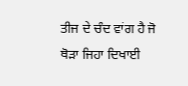ਤੀਜ ਦੇ ਚੰਦ ਵਾਂਗ ਹੈ ਜੋ ਥੋੜਾ ਜਿਹਾ ਦਿਖਾਈ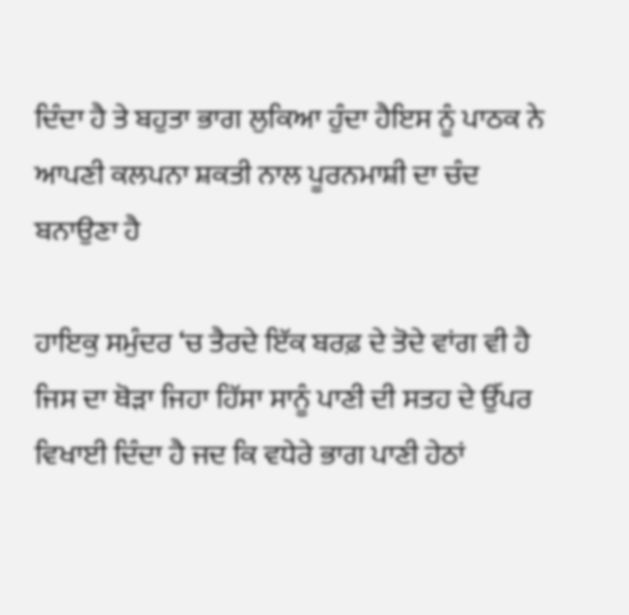ਦਿੰਦਾ ਹੈ ਤੇ ਬਹੁਤਾ ਭਾਗ ਲੁਕਿਆ ਹੁੰਦਾ ਹੈਇਸ ਨੂੰ ਪਾਠਕ ਨੇ ਆਪਣੀ ਕਲਪਨਾ ਸ਼ਕਤੀ ਨਾਲ ਪੂਰਨਮਾਸ਼ੀ ਦਾ ਚੰਦ ਬਨਾਉਣਾ ਹੈ

ਹਾਇਕੁ ਸਮੁੰਦਰ ‘ਚ ਤੈਰਦੇ ਇੱਕ ਬਰਫ਼ ਦੇ ਤੋਦੇ ਵਾਂਗ ਵੀ ਹੈ ਜਿਸ ਦਾ ਥੋੜਾ ਜਿਹਾ ਹਿੱਸਾ ਸਾਨੂੰ ਪਾਣੀ ਦੀ ਸਤਹ ਦੇ ਉੱਪਰ ਵਿਖਾਈ ਦਿੰਦਾ ਹੈ ਜਦ ਕਿ ਵਧੇਰੇ ਭਾਗ ਪਾਣੀ ਹੇਠਾਂ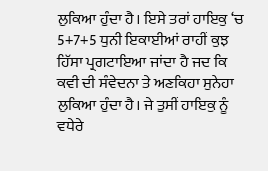ਲੁਕਿਆ ਹੁੰਦਾ ਹੈ। ਇਸੇ ਤਰਾਂ ਹਾਇਕੁ ‘ਚ 5+7+5 ਧੁਨੀ ਇਕਾਈਆਂ ਰਾਹੀਂ ਕੁਝ ਹਿੱਸਾ ਪ੍ਰਗਟਾਇਆ ਜਾਂਦਾ ਹੈ ਜਦ ਕਿ ਕਵੀ ਦੀ ਸੰਵੇਦਨਾ ਤੇ ਅਣਕਿਹਾ ਸੁਨੇਹਾ ਲੁਕਿਆ ਹੁੰਦਾ ਹੈ। ਜੇ ਤੁਸੀਂ ਹਾਇਕੁ ਨੂੰ ਵਧੇਰੇ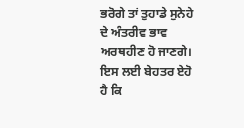ਭਰੋਗੇ ਤਾਂ ਤੁਹਾਡੇ ਸੁਨੇਹੇ ਦੇ ਅੰਤਰੀਵ ਭਾਵ ਅਰਥਹੀਣ ਹੋ ਜਾਣਗੇ। ਇਸ ਲਈ ਬੇਹਤਰ ਏਹੋ ਹੈ ਕਿ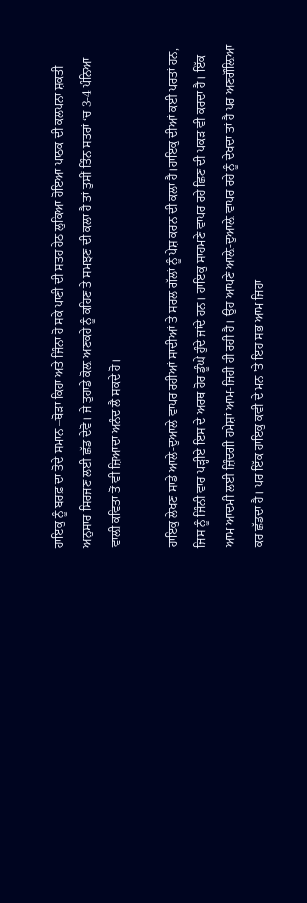ਹਾਇਕੁ ਨੂੰ ਬਰਫ਼ ਦਾ ਤੋਦੇ ਸਮਾਨ –ਥੋੜਾ ਕਿਹਾ ਅਤੇ ਜਿੰਨਾ ਹੋ ਸਕੇ ਪਾਣੀ ਦੀ ਸਤਹ ਹੇਠ ਲੁਕਿਆ ਹੋਇਆ ਪਾਠਕ ਦੀ ਕਲਪਨਾ ਸ਼ਕਤੀ  ਅਨੁਸਾਰ ਸਿਰਜਣ ਲਈ ਛੱਡ ਦੇਵੋ। ਜੇ ਤੁਹਾਡੇ ਕੋਲ਼ ਅਣਕਹੇ ਨੂੰ ਕਹਿਣ ਤੇ ਸਮਝਣ ਦੀ ਕਲਾ ਹੈ ਤਾਂ ਤੁਸੀਂ ਤਿੰਨ ਸਤਰਾਂ ‘ਚ 3-4 ਪੰਨਿਆ ਵਾਲ਼ੀ ਕਵਿਤਾ ਤੋਂ ਵੀ ਜ਼ਿਆਦਾ ਅਨੰਦ ਲੈ ਸਕਦੇ ਹੋ।

ਹਾਇਕੁ ਲੇਖਣ ਸਾਡੇ ਆਲੇ-ਦੁਆਲੇ ਵਾਪਰ ਰਹੀਆਂ ਸਾਦੀਆਂ ਤੇ ਸਰਲ ਗੱਲਾਂ ਨੂੰ ਪੇਸ਼ ਕਰਨ ਦੀ ਕਲਾ ਹੈ।ਹਾਇਕੁ ਦੀਆਂ ਕਈ ਪਰਤਾਂ ਹਨ, ਜਿਸ ਨੂੰ ਜਿੰਨੀ ਵਾਰ ਪੜ੍ਹੀਏ ਇਸ ਦੇ ਅਰਥ ਹੋਰ ਡੂੰਘੇ ਹੁੰਦੇ ਜਾਂਦੇ ਹਨ। ਹਾਇਕੁ ਸਾਹਮਣੇ ਵਾਪਰ ਰਹੇ ਛਿਣ ਦੀ ਪਕੜ ਵੀ ਕਰਦਾ ਹੈ। ਇੱਕ ਆਮ ਆਦਮੀ ਲਈ ਜ਼ਿੰਦਗੀ ਹਮੇਸ਼ਾਂ ਆਮ-ਜਿਹੀ ਹੀ ਰਹੀ ਹੈ। ਉਹ ਆਪਣੇ ਆਲ਼ੇ-ਦੁਆਲ਼ੇ ਵਾਪਰ ਰਹੇ ਨੂੰ ਦੇਖਦਾ ਤਾਂ ਹੈ ਪਰ ਅਣਗੌਲ਼ਿਆ ਕਰ ਛੱਡਦਾ ਹੈ। ਪਰ ਇੱਕ ਹਾਇਕੁ ਕਵੀ ਦੇ ਮਨ 'ਤੇ ਇਹ ਸਭ ਆਮ ਜਿਹਾ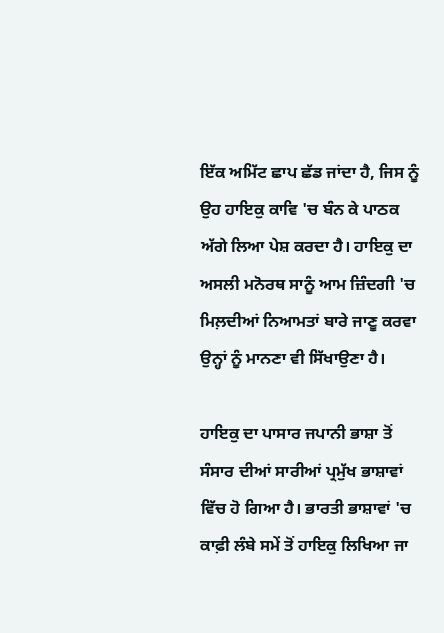ਇੱਕ ਅਮਿੱਟ ਛਾਪ ਛੱਡ ਜਾਂਦਾ ਹੈ, ਜਿਸ ਨੂੰ ਉਹ ਹਾਇਕੁ ਕਾਵਿ 'ਚ ਬੰਨ ਕੇ ਪਾਠਕ ਅੱਗੇ ਲਿਆ ਪੇਸ਼ ਕਰਦਾ ਹੈ। ਹਾਇਕੁ ਦਾ ਅਸਲੀ ਮਨੋਰਥ ਸਾਨੂੰ ਆਮ ਜ਼ਿੰਦਗੀ 'ਚ ਮਿਲ਼ਦੀਆਂ ਨਿਆਮਤਾਂ ਬਾਰੇ ਜਾਣੂ ਕਰਵਾ ਉਨ੍ਹਾਂ ਨੂੰ ਮਾਨਣਾ ਵੀ ਸਿੱਖਾਉਣਾ ਹੈ।

ਹਾਇਕੁ ਦਾ ਪਾਸਾਰ ਜਪਾਨੀ ਭਾਸ਼ਾ ਤੋਂ ਸੰਸਾਰ ਦੀਆਂ ਸਾਰੀਆਂ ਪ੍ਰਮੁੱਖ ਭਾਸ਼ਾਵਾਂ ਵਿੱਚ ਹੋ ਗਿਆ ਹੈ। ਭਾਰਤੀ ਭਾਸ਼ਾਵਾਂ 'ਚ ਕਾਫ਼ੀ ਲੰਬੇ ਸਮੇਂ ਤੋਂ ਹਾਇਕੁ ਲਿਖਿਆ ਜਾ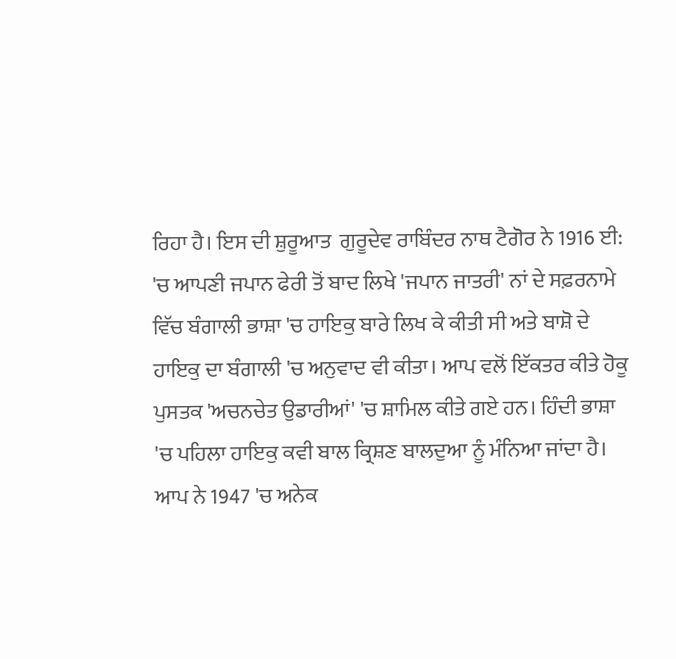ਰਿਹਾ ਹੈ। ਇਸ ਦੀ ਸ਼ੁਰੂਆਤ  ਗੁਰੂਦੇਵ ਰਾਬਿੰਦਰ ਨਾਥ ਟੈਗੋਰ ਨੇ 1916 ਈ: 'ਚ ਆਪਣੀ ਜਪਾਨ ਫੇਰੀ ਤੋਂ ਬਾਦ ਲਿਖੇ 'ਜਪਾਨ ਜਾਤਰੀ' ਨਾਂ ਦੇ ਸਫ਼ਰਨਾਮੇ  ਵਿੱਚ ਬੰਗਾਲੀ ਭਾਸ਼ਾ 'ਚ ਹਾਇਕੁ ਬਾਰੇ ਲਿਖ ਕੇ ਕੀਤੀ ਸੀ ਅਤੇ ਬਾਸ਼ੋ ਦੇ ਹਾਇਕੁ ਦਾ ਬੰਗਾਲੀ 'ਚ ਅਨੁਵਾਦ ਵੀ ਕੀਤਾ। ਆਪ ਵਲੋਂ ਇੱਕਤਰ ਕੀਤੇ ਹੋਕੂ ਪੁਸਤਕ 'ਅਚਨਚੇਤ ਉਡਾਰੀਆਂ' 'ਚ ਸ਼ਾਮਿਲ ਕੀਤੇ ਗਏ ਹਨ। ਹਿੰਦੀ ਭਾਸ਼ਾ 'ਚ ਪਹਿਲਾ ਹਾਇਕੁ ਕਵੀ ਬਾਲ ਕ੍ਰਿਸ਼ਣ ਬਾਲਦੁਆ ਨੂੰ ਮੰਨਿਆ ਜਾਂਦਾ ਹੈ। ਆਪ ਨੇ 1947 'ਚ ਅਨੇਕ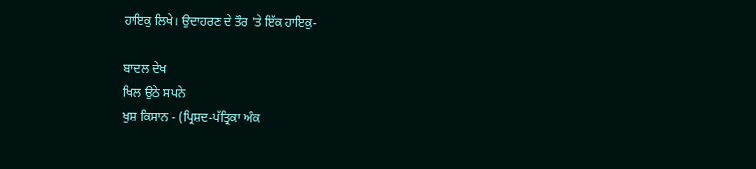ਹਾਇਕੁ ਲਿਖੇ। ਉਦਾਹਰਣ ਦੇ ਤੌਰ 'ਤੇ ਇੱਕ ਹਾਇਕੁ-

ਬਾਦਲ ਦੇਖ
ਖਿਲ ਉਠੇ ਸਪਨੇ
ਖੁਸ਼ ਕਿਸਾਨ - (ਪ੍ਰਿਸ਼ਦ-ਪੱਤ੍ਰਿਕਾ ਅੰਕ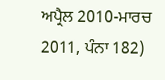ਅਪ੍ਰੈਲ 2010-ਮਾਰਚ 2011, ਪੰਨਾ 182)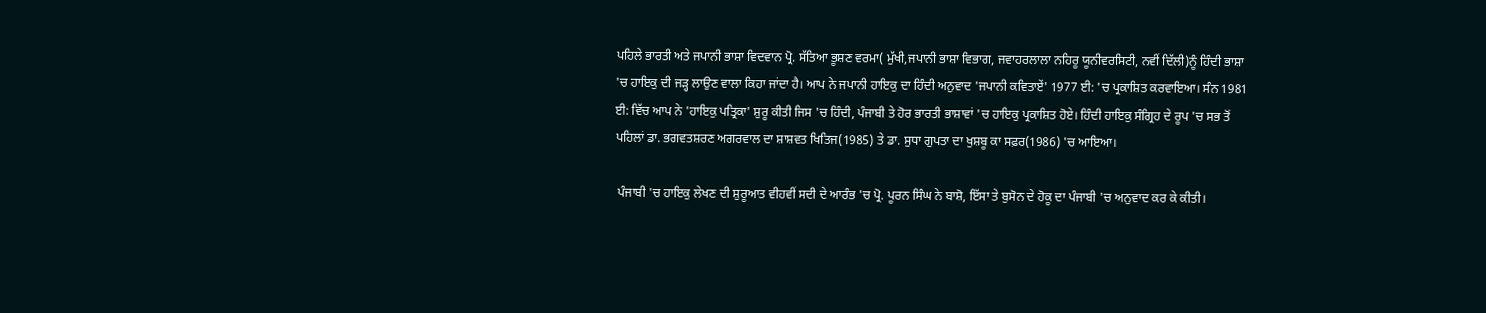ਪਹਿਲੇ ਭਾਰਤੀ ਅਤੇ ਜਪਾਨੀ ਭਾਸ਼ਾ ਵਿਦਵਾਨ ਪ੍ਰੋ. ਸੱਤਿਆ ਭੂਸ਼ਣ ਵਰਮਾ( ਮੁੱਖੀ,ਜਪਾਨੀ ਭਾਸ਼ਾ ਵਿਭਾਗ, ਜਵਾਹਰਲਾਲਾ ਨਹਿਰੂ ਯੂਨੀਵਰਸਿਟੀ, ਨਵੀਂ ਦਿੱਲੀ)ਨੂੰ ਹਿੰਦੀ ਭਾਸ਼ਾ 'ਚ ਹਾਇਕੁ ਦੀ ਜੜ੍ਹ ਲਾਉਣ ਵਾਲਾ ਕਿਹਾ ਜਾਂਦਾ ਹੈ। ਆਪ ਨੇ ਜਪਾਨੀ ਹਾਇਕੁ ਦਾ ਹਿੰਦੀ ਅਨੁਵਾਦ 'ਜਪਾਨੀ ਕਵਿਤਾਏਂ' 1977 ਈ: 'ਚ ਪ੍ਰਕਾਸ਼ਿਤ ਕਰਵਾਇਆ। ਸੰਨ 1981 ਈ: ਵਿੱਚ ਆਪ ਨੇ 'ਹਾਇਕੁ ਪਤ੍ਰਿਕਾ' ਸ਼ੁਰੂ ਕੀਤੀ ਜਿਸ 'ਚ ਹਿੰਦੀ, ਪੰਜਾਬੀ ਤੇ ਹੋਰ ਭਾਰਤੀ ਭਾਸ਼ਾਵਾਂ 'ਚ ਹਾਇਕੁ ਪ੍ਰਕਾਸ਼ਿਤ ਹੋਏ। ਹਿੰਦੀ ਹਾਇਕੁ ਸੰਗ੍ਰਿਹ ਦੇ ਰੂਪ 'ਚ ਸਭ ਤੋਂ ਪਹਿਲਾਂ ਡਾ. ਭਗਵਤਸ਼ਰਣ ਅਗਰਵਾਲ ਦਾ ਸ਼ਾਸ਼ਵਤ ਖਿਤਿਜ(1985) ਤੇ ਡਾ. ਸੁਧਾ ਗੁਪਤਾ ਦਾ ਖੁਸ਼ਬੂ ਕਾ ਸਫ਼ਰ(1986) 'ਚ ਆਇਆ।

 ਪੰਜਾਬੀ 'ਚ ਹਾਇਕੁ ਲੇਖਣ ਦੀ ਸ਼ੁਰੂਆਤ ਵੀਹਵੀਂ ਸਦੀ ਦੇ ਆਰੰਭ 'ਚ ਪ੍ਰੋ. ਪੂਰਨ ਸਿੰਘ ਨੇ ਬਾਸ਼ੋ, ਇੱਸਾ ਤੇ ਬੁਸੋਨ ਦੇ ਹੋਕੂ ਦਾ ਪੰਜਾਬੀ 'ਚ ਅਨੁਵਾਦ ਕਰ ਕੇ ਕੀਤੀ।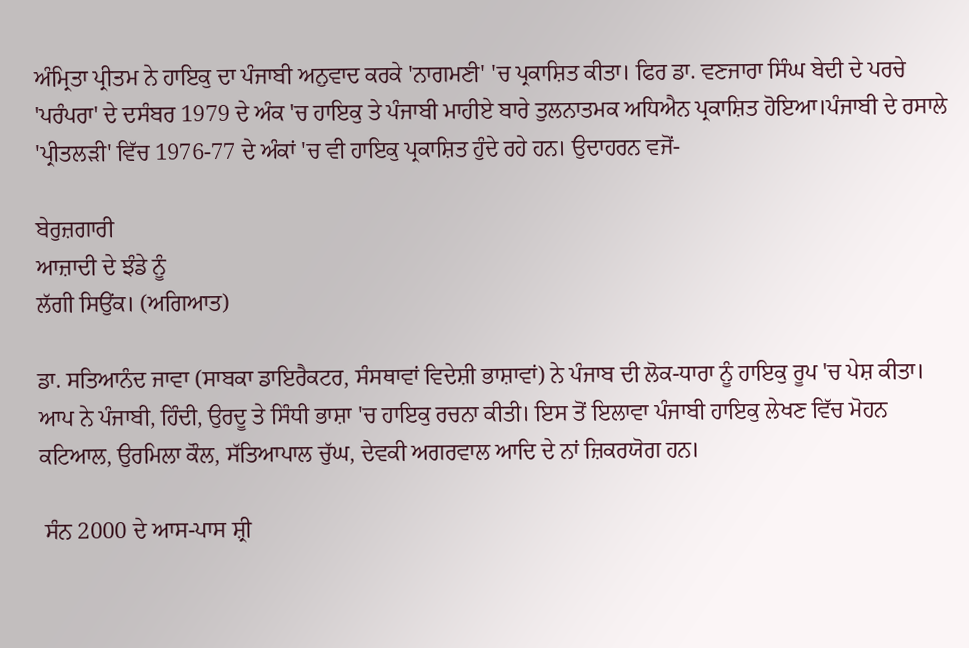ਅੰਮ੍ਰਿਤਾ ਪ੍ਰੀਤਮ ਨੇ ਹਾਇਕੁ ਦਾ ਪੰਜਾਬੀ ਅਨੁਵਾਦ ਕਰਕੇ 'ਨਾਗਮਣੀ' 'ਚ ਪ੍ਰਕਾਸ਼ਿਤ ਕੀਤਾ। ਫਿਰ ਡਾ. ਵਣਜਾਰਾ ਸਿੰਘ ਬੇਦੀ ਦੇ ਪਰਚੇ 'ਪਰੰਪਰਾ' ਦੇ ਦਸੰਬਰ 1979 ਦੇ ਅੰਕ 'ਚ ਹਾਇਕੁ ਤੇ ਪੰਜਾਬੀ ਮਾਹੀਏ ਬਾਰੇ ਤੁਲਨਾਤਮਕ ਅਧਿਐਨ ਪ੍ਰਕਾਸ਼ਿਤ ਹੋਇਆ।ਪੰਜਾਬੀ ਦੇ ਰਸਾਲੇ 'ਪ੍ਰੀਤਲੜੀ' ਵਿੱਚ 1976-77 ਦੇ ਅੰਕਾਂ 'ਚ ਵੀ ਹਾਇਕੁ ਪ੍ਰਕਾਸ਼ਿਤ ਹੁੰਦੇ ਰਹੇ ਹਨ। ਉਦਾਹਰਨ ਵਜੋਂ-

ਬੇਰੁਜ਼ਗਾਰੀ
ਆਜ਼ਾਦੀ ਦੇ ਝੰਡੇ ਨੂੰ
ਲੱਗੀ ਸਿਉਂਕ। (ਅਗਿਆਤ)

ਡਾ. ਸਤਿਆਨੰਦ ਜਾਵਾ (ਸਾਬਕਾ ਡਾਇਰੈਕਟਰ, ਸੰਸਥਾਵਾਂ ਵਿਦੇਸ਼ੀ ਭਾਸ਼ਾਵਾਂ) ਨੇ ਪੰਜਾਬ ਦੀ ਲੋਕ-ਧਾਰਾ ਨੂੰ ਹਾਇਕੁ ਰੂਪ 'ਚ ਪੇਸ਼ ਕੀਤਾ। ਆਪ ਨੇ ਪੰਜਾਬੀ, ਹਿੰਦੀ, ਉਰਦੂ ਤੇ ਸਿੰਧੀ ਭਾਸ਼ਾ 'ਚ ਹਾਇਕੁ ਰਚਨਾ ਕੀਤੀ। ਇਸ ਤੋਂ ਇਲਾਵਾ ਪੰਜਾਬੀ ਹਾਇਕੁ ਲੇਖਣ ਵਿੱਚ ਮੋਹਨ ਕਟਿਆਲ, ਉਰਮਿਲਾ ਕੌਲ, ਸੱਤਿਆਪਾਲ ਚੁੱਘ, ਦੇਵਕੀ ਅਗਰਵਾਲ ਆਦਿ ਦੇ ਨਾਂ ਜ਼ਿਕਰਯੋਗ ਹਨ।

 ਸੰਨ 2000 ਦੇ ਆਸ-ਪਾਸ ਸ਼੍ਰੀ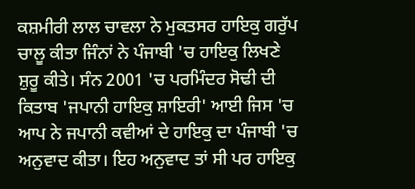ਕਸ਼ਮੀਰੀ ਲਾਲ ਚਾਵਲਾ ਨੇ ਮੁਕਤਸਰ ਹਾਇਕੁ ਗਰੁੱਪ ਚਾਲੂ ਕੀਤਾ ਜਿੰਨਾਂ ਨੇ ਪੰਜਾਬੀ 'ਚ ਹਾਇਕੁ ਲਿਖਣੇ ਸ਼ੁਰੂ ਕੀਤੇ। ਸੰਨ 2001 'ਚ ਪਰਮਿੰਦਰ ਸੋਢੀ ਦੀ ਕਿਤਾਬ 'ਜਪਾਨੀ ਹਾਇਕੁ ਸ਼ਾਇਰੀ' ਆਈ ਜਿਸ 'ਚ ਆਪ ਨੇ ਜਪਾਨੀ ਕਵੀਆਂ ਦੇ ਹਾਇਕੁ ਦਾ ਪੰਜਾਬੀ 'ਚ ਅਨੁਵਾਦ ਕੀਤਾ। ਇਹ ਅਨੁਵਾਦ ਤਾਂ ਸੀ ਪਰ ਹਾਇਕੁ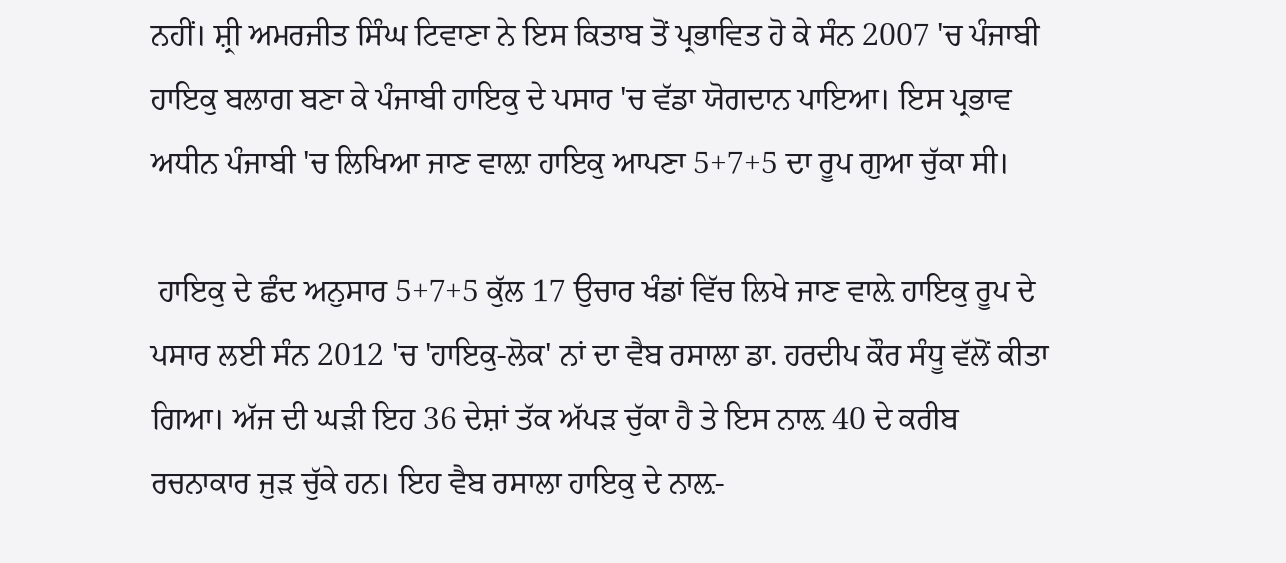ਨਹੀਂ। ਸ਼੍ਰੀ ਅਮਰਜੀਤ ਸਿੰਘ ਟਿਵਾਣਾ ਨੇ ਇਸ ਕਿਤਾਬ ਤੋਂ ਪ੍ਰਭਾਵਿਤ ਹੋ ਕੇ ਸੰਨ 2007 'ਚ ਪੰਜਾਬੀ ਹਾਇਕੁ ਬਲਾਗ ਬਣਾ ਕੇ ਪੰਜਾਬੀ ਹਾਇਕੁ ਦੇ ਪਸਾਰ 'ਚ ਵੱਡਾ ਯੋਗਦਾਨ ਪਾਇਆ। ਇਸ ਪ੍ਰਭਾਵ ਅਧੀਨ ਪੰਜਾਬੀ 'ਚ ਲਿਖਿਆ ਜਾਣ ਵਾਲ਼ਾ ਹਾਇਕੁ ਆਪਣਾ 5+7+5 ਦਾ ਰੂਪ ਗੁਆ ਚੁੱਕਾ ਸੀ।

 ਹਾਇਕੁ ਦੇ ਛੰਦ ਅਨੁਸਾਰ 5+7+5 ਕੁੱਲ 17 ਉਚਾਰ ਖੰਡਾਂ ਵਿੱਚ ਲਿਖੇ ਜਾਣ ਵਾਲ਼ੇ ਹਾਇਕੁ ਰੂਪ ਦੇ ਪਸਾਰ ਲਈ ਸੰਨ 2012 'ਚ 'ਹਾਇਕੁ-ਲੋਕ' ਨਾਂ ਦਾ ਵੈਬ ਰਸਾਲਾ ਡਾ. ਹਰਦੀਪ ਕੌਰ ਸੰਧੂ ਵੱਲੋਂ ਕੀਤਾ ਗਿਆ। ਅੱਜ ਦੀ ਘੜੀ ਇਹ 36 ਦੇਸ਼ਾਂ ਤੱਕ ਅੱਪੜ ਚੁੱਕਾ ਹੈ ਤੇ ਇਸ ਨਾਲ਼ 40 ਦੇ ਕਰੀਬ ਰਚਨਾਕਾਰ ਜੁੜ ਚੁੱਕੇ ਹਨ। ਇਹ ਵੈਬ ਰਸਾਲਾ ਹਾਇਕੁ ਦੇ ਨਾਲ਼-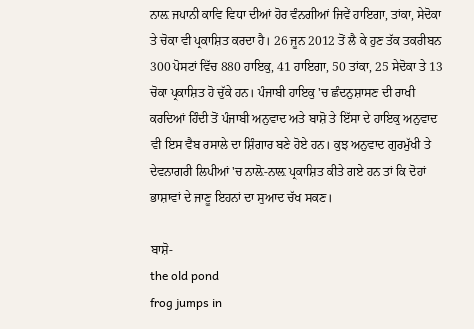ਨਾਲ਼ ਜਪਾਨੀ ਕਾਵਿ ਵਿਧਾ ਦੀਆਂ ਹੋਰ ਵੰਨਗੀਆਂ ਜਿਵੇਂ ਹਾਇਗਾ, ਤਾਂਕਾ, ਸੇਦੋਕਾ ਤੇ ਚੋਕਾ ਵੀ ਪ੍ਰਕਾਸ਼ਿਤ ਕਰਦਾ ਹੈ। 26 ਜੂਨ 2012 ਤੋਂ ਲੈ ਕੇ ਹੁਣ ਤੱਕ ਤਕਰੀਬਨ 300 ਪੋਸਟਾਂ ਵਿੱਚ 880 ਹਾਇਕੁ, 41 ਹਾਇਗਾ, 50 ਤਾਂਕਾ, 25 ਸੇਦੋਕਾ ਤੇ 13 ਚੋਕਾ ਪ੍ਰਕਾਸ਼ਿਤ ਹੋ ਚੁੱਕੇ ਹਨ। ਪੰਜਾਬੀ ਹਾਇਕੁ 'ਚ ਛੰਦਨੁਸ਼ਾਸਣ ਦੀ ਰਾਖੀ ਕਰਦਿਆਂ ਹਿੰਦੀ ਤੋਂ ਪੰਜਾਬੀ ਅਨੁਵਾਦ ਅਤੇ ਬਾਸ਼ੋ ਤੇ ਇੱਸਾ ਦੇ ਹਾਇਕੁ ਅਨੁਵਾਦ ਵੀ ਇਸ ਵੈਬ ਰਸਾਲੇ ਦਾ ਸ਼ਿੰਗਾਰ ਬਣੇ ਹੋਏ ਹਨ। ਕੁਝ ਅਨੁਵਾਦ ਗੁਰਮੁੱਖੀ ਤੇ ਦੇਵਨਾਗਰੀ ਲਿਪੀਆਂ 'ਚ ਨਾਲ਼ੋ-ਨਾਲ਼ ਪ੍ਰਕਾਸ਼ਿਤ ਕੀਤੇ ਗਏ ਹਨ ਤਾਂ ਕਿ ਦੋਹਾਂ ਭਾਸ਼ਾਵਾਂ ਦੇ ਜਾਣੂ ਇਹਨਾਂ ਦਾ ਸੁਆਦ ਚੱਖ ਸਕਣ।

ਬਾਸ਼ੋ-
the old pond
frog jumps in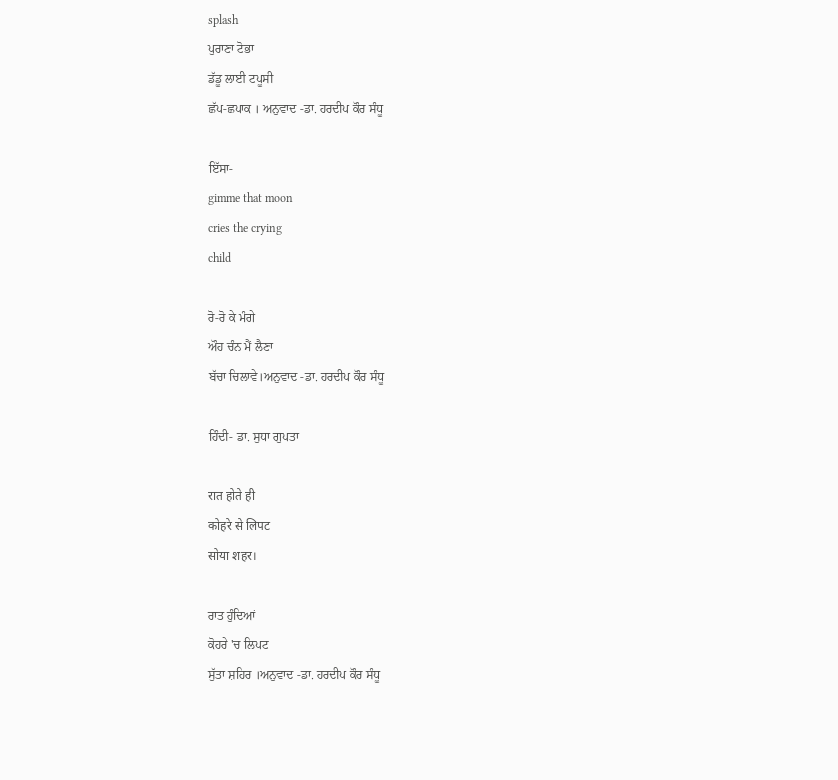splash
ਪੁਰਾਣਾ ਟੋਭਾ
ਡੱਡੂ ਲਾਈ ਟਪੂਸੀ
ਛੱਪ-ਛਪਾਕ । ਅਨੁਵਾਦ -ਡਾ. ਹਰਦੀਪ ਕੌਰ ਸੰਧੂ

ਇੱਸਾ-
gimme that moon
cries the crying
child

ਰੋ-ਰੋ ਕੇ ਮੰਗੇ
ਔਹ ਚੰਨ ਮੈਂ ਲੈਣਾ
ਬੱਚਾ ਚਿਲਾਵੇ।ਅਨੁਵਾਦ -ਡਾ. ਹਰਦੀਪ ਕੌਰ ਸੰਧੂ

ਹਿੰਦੀ- ਡਾ. ਸੁਧਾ ਗੁਪਤਾ

रात होते ही
कोहरे से लिपट
सोया शहर।

ਰਾਤ ਹੁੰਦਿਆਂ
ਕੋਹਰੇ 'ਚ ਲਿਪਟ
ਸੁੱਤਾ ਸ਼ਹਿਰ ।ਅਨੁਵਾਦ -ਡਾ. ਹਰਦੀਪ ਕੌਰ ਸੰਧੂ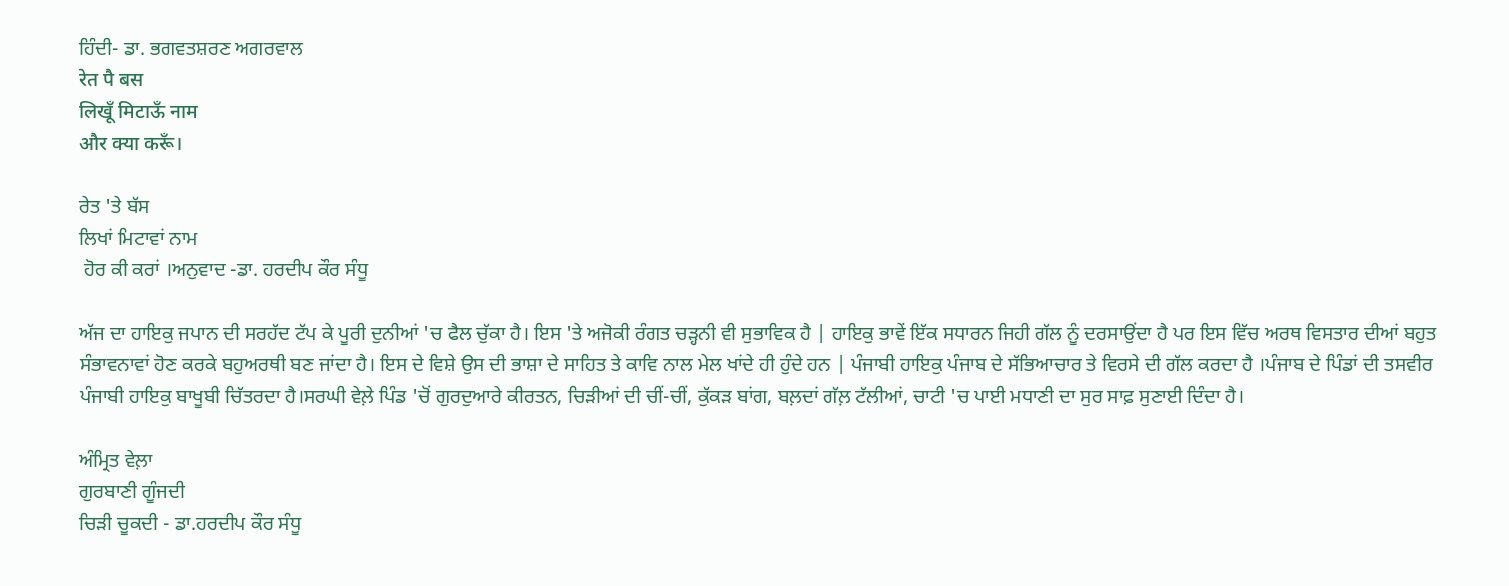ਹਿੰਦੀ- ਡਾ. ਭਗਵਤਸ਼ਰਣ ਅਗਰਵਾਲ
रेत पै बस
लिखूँ मिटाऊँ नाम
और क्या करूँ।

ਰੇਤ 'ਤੇ ਬੱਸ
ਲਿਖਾਂ ਮਿਟਾਵਾਂ ਨਾਮ
 ਹੋਰ ਕੀ ਕਰਾਂ ।ਅਨੁਵਾਦ -ਡਾ. ਹਰਦੀਪ ਕੌਰ ਸੰਧੂ

ਅੱਜ ਦਾ ਹਾਇਕੁ ਜਪਾਨ ਦੀ ਸਰਹੱਦ ਟੱਪ ਕੇ ਪੂਰੀ ਦੁਨੀਆਂ 'ਚ ਫੈਲ ਚੁੱਕਾ ਹੈ। ਇਸ 'ਤੇ ਅਜੋਕੀ ਰੰਗਤ ਚੜ੍ਹਨੀ ਵੀ ਸੁਭਾਵਿਕ ਹੈ | ਹਾਇਕੁ ਭਾਵੇਂ ਇੱਕ ਸਧਾਰਨ ਜਿਹੀ ਗੱਲ ਨੂੰ ਦਰਸਾਉਂਦਾ ਹੈ ਪਰ ਇਸ ਵਿੱਚ ਅਰਥ ਵਿਸਤਾਰ ਦੀਆਂ ਬਹੁਤ ਸੰਭਾਵਨਾਵਾਂ ਹੋਣ ਕਰਕੇ ਬਹੁਅਰਥੀ ਬਣ ਜਾਂਦਾ ਹੈ। ਇਸ ਦੇ ਵਿਸ਼ੇ ਉਸ ਦੀ ਭਾਸ਼ਾ ਦੇ ਸਾਹਿਤ ਤੇ ਕਾਵਿ ਨਾਲ ਮੇਲ ਖਾਂਦੇ ਹੀ ਹੁੰਦੇ ਹਨ | ਪੰਜਾਬੀ ਹਾਇਕੁ ਪੰਜਾਬ ਦੇ ਸੱਭਿਆਚਾਰ ਤੇ ਵਿਰਸੇ ਦੀ ਗੱਲ ਕਰਦਾ ਹੈ ।ਪੰਜਾਬ ਦੇ ਪਿੰਡਾਂ ਦੀ ਤਸਵੀਰ ਪੰਜਾਬੀ ਹਾਇਕੁ ਬਾਖੂਬੀ ਚਿੱਤਰਦਾ ਹੈ।ਸਰਘੀ ਵੇਲ਼ੇ ਪਿੰਡ 'ਚੋਂ ਗੁਰਦੁਆਰੇ ਕੀਰਤਨ, ਚਿੜੀਆਂ ਦੀ ਚੀਂ-ਚੀਂ, ਕੁੱਕੜ ਬਾਂਗ, ਬਲ਼ਦਾਂ ਗੱਲ਼ ਟੱਲੀਆਂ, ਚਾਟੀ 'ਚ ਪਾਈ ਮਧਾਣੀ ਦਾ ਸੁਰ ਸਾਫ਼ ਸੁਣਾਈ ਦਿੰਦਾ ਹੈ।

ਅੰਮ੍ਰਿਤ ਵੇਲ਼ਾ
ਗੁਰਬਾਣੀ ਗੂੰਜਦੀ
ਚਿੜੀ ਚੂਕਦੀ - ਡਾ.ਹਰਦੀਪ ਕੌਰ ਸੰਧੂ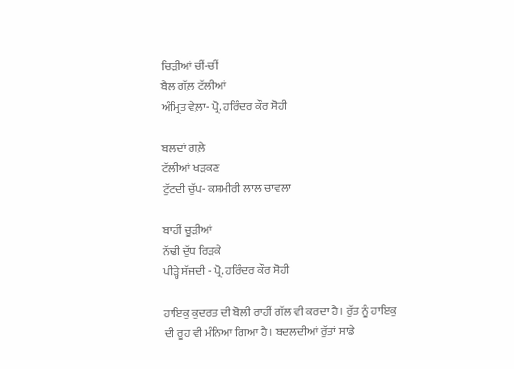ਚਿੜੀਆਂ ਚੀਂ-ਚੀਂ
ਬੈਲ ਗੱਲ਼ ਟੱਲੀਆਂ
ਅੰਮ੍ਰਿਤ ਵੇਲ਼ਾ- ਪ੍ਰੋ. ਹਰਿੰਦਰ ਕੌਰ ਸੋਹੀ

ਬਲਦਾਂ ਗਲ਼ੇ
ਟੱਲੀਆਂ ਖੜਕਣ
ਟੁੱਟਦੀ ਚੁੱਪ- ਕਸ਼ਮੀਰੀ ਲਾਲ ਚਾਵਲਾ

ਬਾਹੀਂ ਚੂੜੀਆਂ
ਨੱਢੀ ਦੁੱਧ ਰਿੜਕੇ
ਪੀੜ੍ਹੇ ਸੱਜਦੀ - ਪ੍ਰੋ. ਹਰਿੰਦਰ ਕੌਰ ਸੋਹੀ

ਹਾਇਕੁ ਕੁਦਰਤ ਦੀ ਬੋਲੀ ਰਾਹੀਂ ਗੱਲ ਵੀ ਕਰਦਾ ਹੈ। ਰੁੱਤ ਨੂੰ ਹਾਇਕੁ ਦੀ ਰੂਹ ਵੀ ਮੰਨਿਆ ਗਿਆ ਹੈ। ਬਦਲਦੀਆਂ ਰੁੱਤਾਂ ਸਾਡੇ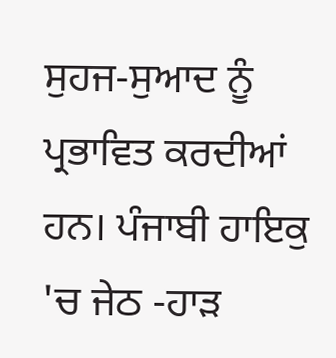ਸੁਹਜ-ਸੁਆਦ ਨੂੰ ਪ੍ਰਭਾਵਿਤ ਕਰਦੀਆਂ ਹਨ। ਪੰਜਾਬੀ ਹਾਇਕੁ 'ਚ ਜੇਠ -ਹਾੜ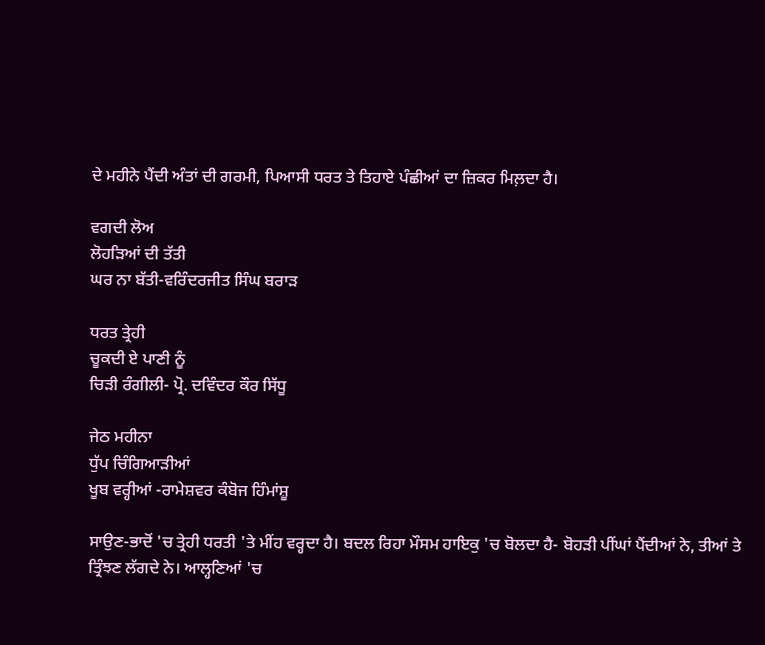ਦੇ ਮਹੀਨੇ ਪੈਂਦੀ ਅੰਤਾਂ ਦੀ ਗਰਮੀ, ਪਿਆਸੀ ਧਰਤ ਤੇ ਤਿਹਾਏ ਪੰਛੀਆਂ ਦਾ ਜ਼ਿਕਰ ਮਿਲ਼ਦਾ ਹੈ।

ਵਗਦੀ ਲੋਅ
ਲੋਹੜਿਆਂ ਦੀ ਤੱਤੀ
ਘਰ ਨਾ ਬੱਤੀ-ਵਰਿੰਦਰਜੀਤ ਸਿੰਘ ਬਰਾੜ

ਧਰਤ ਤ੍ਰੇਹੀ
ਚੂਕਦੀ ਏ ਪਾਣੀ ਨੂੰ
ਚਿੜੀ ਰੰਗੀਲੀ- ਪ੍ਰੋ. ਦਵਿੰਦਰ ਕੌਰ ਸਿੱਧੂ

ਜੇਠ ਮਹੀਨਾ
ਧੁੱਪ ਚਿੰਗਿਆੜੀਆਂ
ਖੂਬ ਵਰ੍ਹੀਆਂ -ਰਾਮੇਸ਼ਵਰ ਕੰਬੋਜ ਹਿੰਮਾਂਸ਼ੂ

ਸਾਉਣ-ਭਾਦੋਂ 'ਚ ਤ੍ਰੇਹੀ ਧਰਤੀ 'ਤੇ ਮੀਂਹ ਵਰ੍ਹਦਾ ਹੈ। ਬਦਲ ਰਿਹਾ ਮੌਸਮ ਹਾਇਕੁ 'ਚ ਬੋਲਦਾ ਹੈ- ਬੋਹੜੀ ਪੀਂਘਾਂ ਪੈਂਦੀਆਂ ਨੇ, ਤੀਆਂ ਤੇ ਤ੍ਰਿੰਝਣ ਲੱਗਦੇ ਨੇ। ਆਲ੍ਹਣਿਆਂ 'ਚ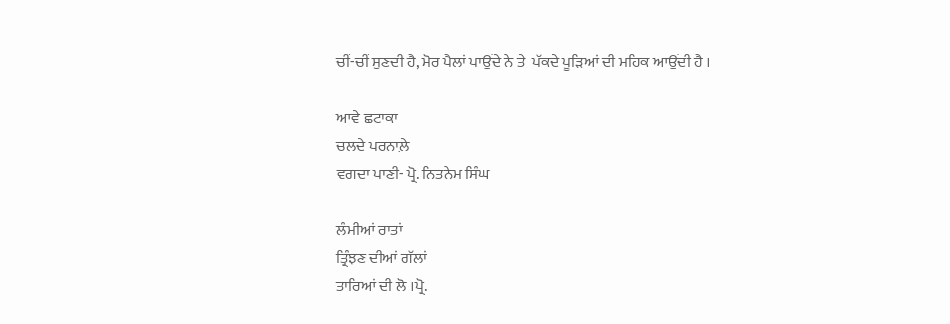ਚੀਂ-ਚੀਂ ਸੁਣਦੀ ਹੈ, ਮੋਰ ਪੈਲਾਂ ਪਾਉਂਦੇ ਨੇ ਤੇ  ਪੱਕਦੇ ਪੂੜਿਆਂ ਦੀ ਮਹਿਕ ਆਉਂਦੀ ਹੈ ।

ਆਵੇ ਛਟਾਕਾ
ਚਲਦੇ ਪਰਨਾਲ਼ੇ
ਵਗਦਾ ਪਾਣੀ- ਪ੍ਰੋ. ਨਿਤਨੇਮ ਸਿੰਘ

ਲੰਮੀਆਂ ਰਾਤਾਂ
ਤ੍ਰਿੰਝਣ ਦੀਆਂ ਗੱਲਾਂ
ਤਾਰਿਆਂ ਦੀ ਲੋ ।ਪ੍ਰੋ.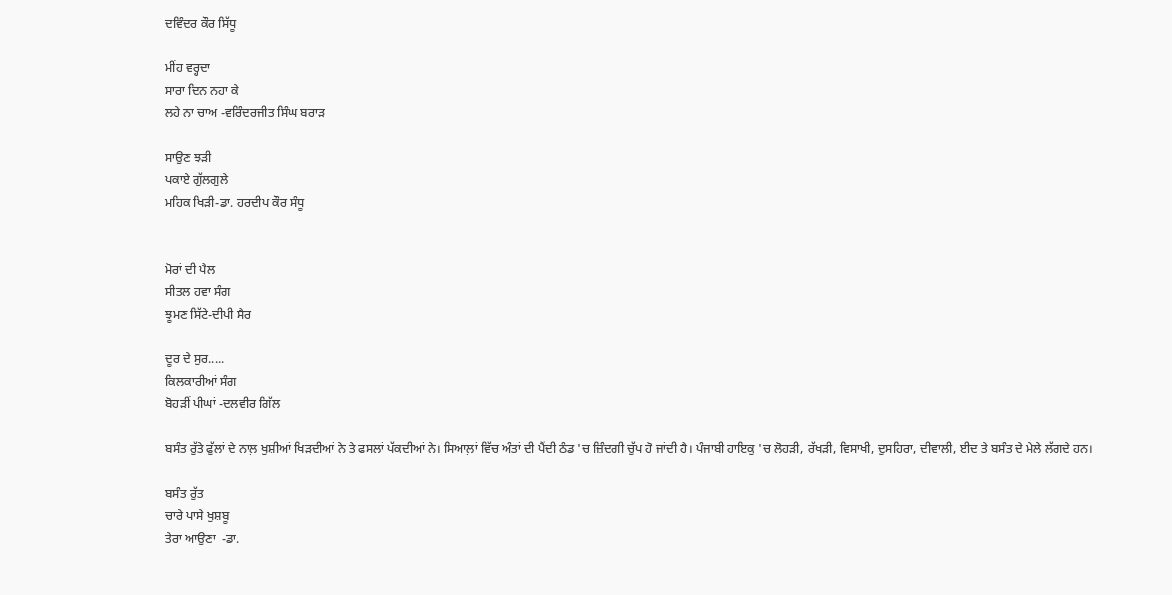ਦਵਿੰਦਰ ਕੌਰ ਸਿੱਧੂ

ਮੀਂਹ ਵਰ੍ਹਦਾ
ਸਾਰਾ ਦਿਨ ਨਹਾ ਕੇ
ਲਹੇ ਨਾ ਚਾਅ -ਵਰਿੰਦਰਜੀਤ ਸਿੰਘ ਬਰਾੜ

ਸਾਉਣ ਝੜੀ
ਪਕਾਏ ਗੁੱਲਗੁਲੇ
ਮਹਿਕ ਖਿੜੀ-ਡਾ. ਹਰਦੀਪ ਕੌਰ ਸੰਧੂ


ਮੋਰਾਂ ਦੀ ਪੈਲ
ਸੀਤਲ ਹਵਾ ਸੰਗ
ਝੂਮਣ ਸਿੱਟੇ-ਦੀਪੀ ਸੈਰ

ਦੂਰ ਦੇ ਸੁਰ.....
ਕਿਲਕਾਰੀਆਂ ਸੰਗ
ਬੋਹੜੀਂ ਪੀਘਾਂ -ਦਲਵੀਰ ਗਿੱਲ

ਬਸੰਤ ਰੁੱਤੇ ਫੁੱਲਾਂ ਦੇ ਨਾਲ਼ ਖੁਸ਼ੀਆਂ ਖਿੜਦੀਆਂ ਨੇ ਤੇ ਫਸਲਾਂ ਪੱਕਦੀਆਂ ਨੇ। ਸਿਆਲ਼ਾਂ ਵਿੱਚ ਅੰਤਾਂ ਦੀ ਪੈਂਦੀ ਠੰਡ 'ਚ ਜ਼ਿੰਦਗੀ ਚੁੱਪ ਹੋ ਜਾਂਦੀ ਹੈ। ਪੰਜਾਬੀ ਹਾਇਕੁ 'ਚ ਲੋਹੜੀ, ਰੱਖੜੀ, ਵਿਸਾਖੀ, ਦੁਸਹਿਰਾ, ਦੀਵਾਲੀ, ਈਦ ਤੇ ਬਸੰਤ ਦੇ ਮੇਲੇ ਲੱਗਦੇ ਹਨ।

ਬਸੰਤ ਰੁੱਤ
ਚਾਰੇ ਪਾਸੇ ਖੁਸ਼ਬੂ
ਤੇਰਾ ਆਉਣਾ  -ਡਾ.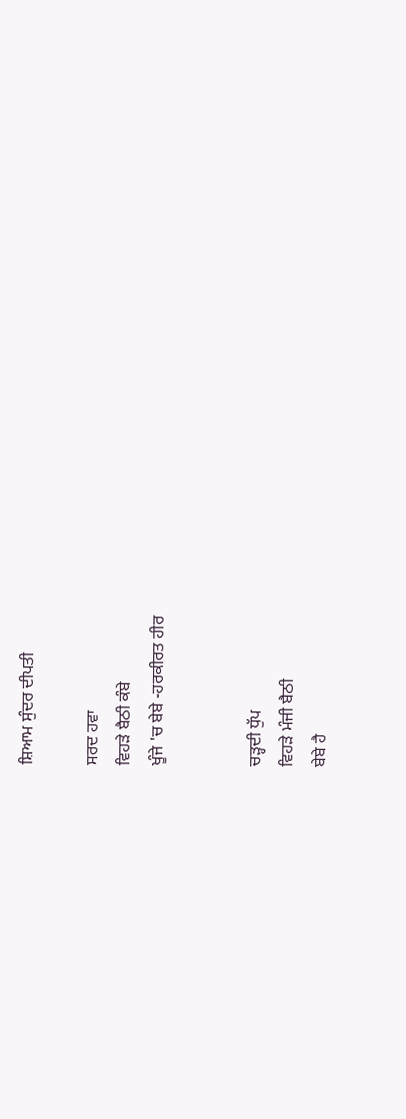ਸ਼ਿਆਮ ਸੁੰਦਰ ਦੀਪਤੀ

ਸਰਦ ਹਵਾ
ਵਿਹੜੇ ਬੈਠੀ ਕੰਬੇ
ਖੂੰਜੇ 'ਚ ਬੇਬੇ -ਹਰਕੀਰਤ ਹੀਰ


ਚੜ੍ਹਦੀ ਧੁੱਪ
ਵਿਹੜੇ ਮੰਜੀ ਬੈਠੀ
ਬੇਬੇ ਹੈ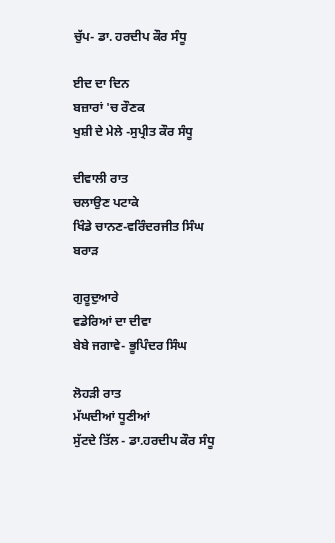ਚੁੱਪ- ਡਾ. ਹਰਦੀਪ ਕੌਰ ਸੰਧੂ

ਈਦ ਦਾ ਦਿਨ
ਬਜ਼ਾਰਾਂ 'ਚ ਰੌਣਕ
ਖੁਸ਼ੀ ਦੇ ਮੇਲੇ -ਸੁਪ੍ਰੀਤ ਕੌਰ ਸੰਧੂ

ਦੀਵਾਲੀ ਰਾਤ
ਚਲਾਉਣ ਪਟਾਕੇ
ਖਿੰਡੇ ਚਾਨਣ-ਵਰਿੰਦਰਜੀਤ ਸਿੰਘ ਬਰਾੜ

ਗੁਰੂਦੁਆਰੇ
ਵਡੇਰਿਆਂ ਦਾ ਦੀਵਾ
ਬੇਬੇ ਜਗਾਵੇ- ਭੂਪਿੰਦਰ ਸਿੰਘ

ਲੋਹੜੀ ਰਾਤ
ਮੱਘਦੀਆਂ ਧੂਣੀਆਂ
ਸੁੱਟਦੇ ਤਿੱਲ - ਡਾ.ਹਰਦੀਪ ਕੌਰ ਸੰਧੂ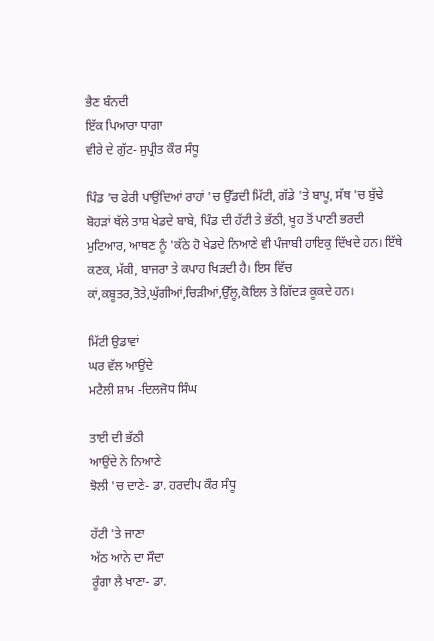ਭੈਣ ਬੰਨਦੀ
ਇੱਕ ਪਿਆਰਾ ਧਾਗਾ
ਵੀਰੇ ਦੇ ਗੁੱਟ- ਸੁਪ੍ਰੀਤ ਕੌਰ ਸੰਧੂ

ਪਿੰਡ 'ਚ ਫੇਰੀ ਪਾਉਂਦਿਆਂ ਰਾਹਾਂ 'ਚ ਉੱਡਦੀ ਮਿੱਟੀ, ਗੱਡੇ 'ਤੇ ਬਾਪੂ, ਸੱਥ 'ਚ ਬੁੱਢੇ ਬੋਹੜਾਂ ਥੱਲੇ ਤਾਸ਼ ਖੇਡਦੇ ਬਾਬੇ, ਪਿੰਡ ਦੀ ਹੱਟੀ ਤੇ ਭੱਠੀ, ਖੂਹ ਤੋਂ ਪਾਣੀ ਭਰਦੀ ਮੁਟਿਆਰ, ਆਥਣ ਨੂੰ 'ਕੱਠੇ ਹੋ ਖੇਡਦੇ ਨਿਆਣੇ ਵੀ ਪੰਜਾਬੀ ਹਾਇਕੁ ਦਿੱਖਦੇ ਹਨ। ਇੱਥੇ ਕਣਕ, ਮੱਕੀ, ਬਾਜਰਾ ਤੇ ਕਪਾਹ ਖਿੜਦੀ ਹੈ। ਇਸ ਵਿੱਚ ਕਾਂ,ਕਬੂਤਰ,ਤੋਤੇ,ਘੁੱਗੀਆਂ,ਚਿੜੀਆਂ,ਉੱਲੂ,ਕੋਇਲ ਤੇ ਗਿੱਦੜ ਕੂਕਦੇ ਹਨ।

ਮਿੱਟੀ ਉਡਾਵਾਂ
ਘਰ ਵੱਲ ਆਉਂਦੇ
ਮਟੈਲੀ ਸ਼ਾਮ -ਦਿਲਜੋਧ ਸਿੰਘ

ਤਾਈ ਦੀ ਭੱਠੀ
ਆਉਂਦੇ ਨੇ ਨਿਆਣੇ
ਝੋਲੀ 'ਚ ਦਾਣੇ- ਡਾ. ਹਰਦੀਪ ਕੌਰ ਸੰਧੂ

ਹੱਟੀ 'ਤੇ ਜਾਣਾ
ਅੱਠ ਆਨੇ ਦਾ ਸੌਦਾ
ਰੂੰਗਾ ਲੈ ਖਾਣਾ- ਡਾ.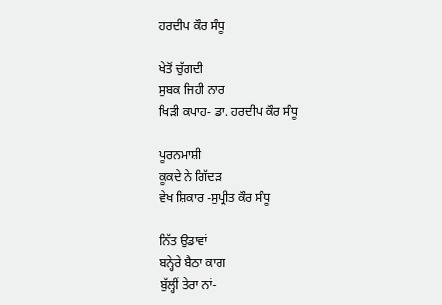ਹਰਦੀਪ ਕੌਰ ਸੰਧੂ

ਖੇਤੋਂ ਚੁੱਗਦੀ
ਸੁਬਕ ਜਿਹੀ ਨਾਰ
ਖਿੜੀ ਕਪਾਹ- ਡਾ. ਹਰਦੀਪ ਕੌਰ ਸੰਧੂ

ਪੂਰਨਮਾਸ਼ੀ
ਕੂਕਦੇ ਨੇ ਗਿੱਦੜ
ਵੇਖ ਸ਼ਿਕਾਰ -ਸੁਪ੍ਰੀਤ ਕੌਰ ਸੰਧੂ

ਨਿੱਤ ਉਡਾਵਾਂ
ਬਨ੍ਹੇਰੇ ਬੈਠਾ ਕਾਗ
ਬੁੱਲ੍ਹੀਂ ਤੇਰਾ ਨਾਂ-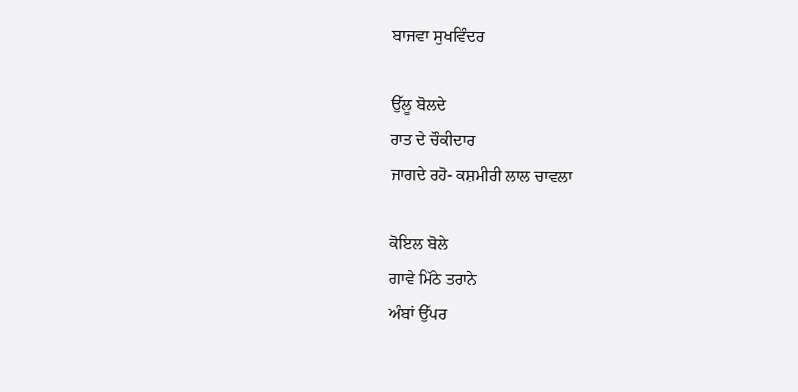ਬਾਜਵਾ ਸੁਖਵਿੰਦਰ

ਉੱਲੂ ਬੋਲਦੇ
ਰਾਤ ਦੇ ਚੌਕੀਦਾਰ
ਜਾਗਦੇ ਰਹੋ- ਕਸ਼ਮੀਰੀ ਲਾਲ ਚਾਵਲਾ

ਕੋਇਲ ਬੋਲੇ
ਗਾਵੇ ਮਿੱਠੇ ਤਰਾਨੇ
ਅੰਬਾਂ ਉੱਪਰ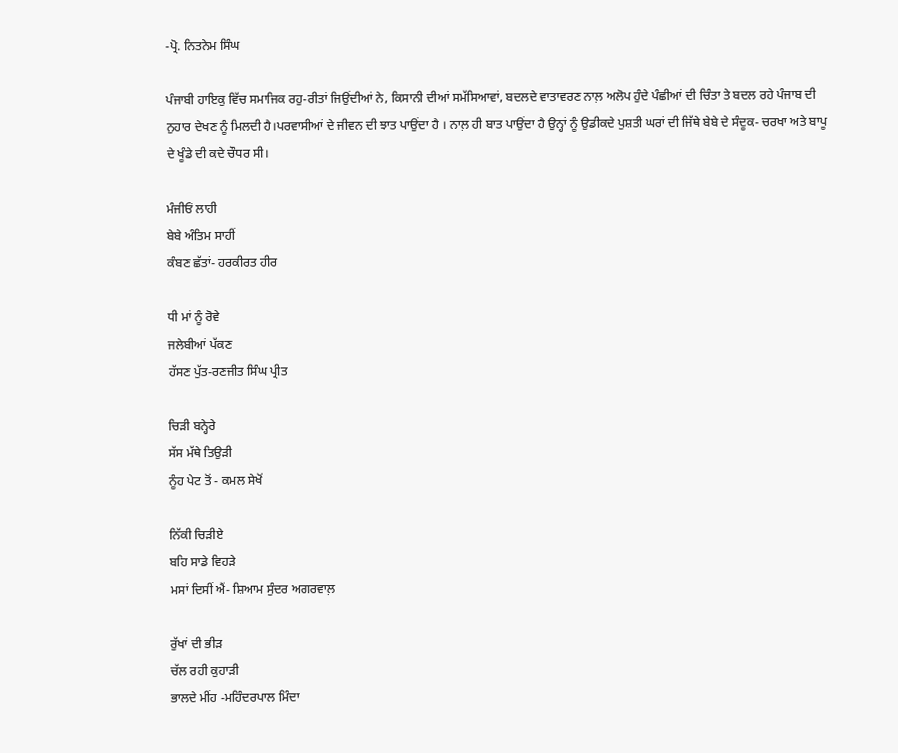-ਪ੍ਰੋ. ਨਿਤਨੇਮ ਸਿੰਘ

ਪੰਜਾਬੀ ਹਾਇਕੁ ਵਿੱਚ ਸਮਾਜਿਕ ਰਹੁ-ਰੀਤਾਂ ਜਿਉਂਦੀਆਂ ਨੇ, ਕਿਸਾਨੀ ਦੀਆਂ ਸਮੱਸਿਆਵਾਂ, ਬਦਲਦੇ ਵਾਤਾਵਰਣ ਨਾਲ਼ ਅਲੋਪ ਹੁੰਦੇ ਪੰਛੀਆਂ ਦੀ ਚਿੰਤਾ ਤੇ ਬਦਲ ਰਹੇ ਪੰਜਾਬ ਦੀ ਨੁਹਾਰ ਦੇਖਣ ਨੂੰ ਮਿਲਦੀ ਹੈ।ਪਰਵਾਸੀਆਂ ਦੇ ਜੀਵਨ ਦੀ ਝਾਤ ਪਾਉਂਦਾ ਹੈ । ਨਾਲ਼ ਹੀ ਬਾਤ ਪਾਉਂਦਾ ਹੈ ਉਨ੍ਹਾਂ ਨੂੰ ਉਡੀਕਦੇ ਪੁਸ਼ਤੀ ਘਰਾਂ ਦੀ ਜਿੱਥੇ ਬੇਬੇ ਦੇ ਸੰਦੂਕ- ਚਰਖਾ ਅਤੇ ਬਾਪੂ ਦੇ ਖੂੰਡੇ ਦੀ ਕਦੇ ਚੌਧਰ ਸੀ।

ਮੰਜੀਓਂ ਲਾਹੀ
ਬੇਬੇ ਅੰਤਿਮ ਸਾਹੀਂ
ਕੰਬਣ ਛੱਤਾਂ- ਹਰਕੀਰਤ ਹੀਰ

ਧੀ ਮਾਂ ਨੂੰ ਰੋਵੇ
ਜਲੇਬੀਆਂ ਪੱਕਣ
ਹੱਸਣ ਪੁੱਤ-ਰਣਜੀਤ ਸਿੰਘ ਪ੍ਰੀਤ

ਚਿੜੀ ਬਨ੍ਹੇਰੇ
ਸੱਸ ਮੱਥੇ ਤਿਉੜੀ
ਨੂੰਹ ਪੇਟ ਤੋਂ - ਕਮਲ ਸੇਖੋਂ

ਨਿੱਕੀ ਚਿੜੀਏ
ਬਹਿ ਸਾਡੇ ਵਿਹੜੇ
ਮਸਾਂ ਦਿਸੀਂ ਐਂ- ਸ਼ਿਆਮ ਸੁੰਦਰ ਅਗਰਵਾਲ਼

ਰੁੱਖਾਂ ਦੀ ਭੀੜ
ਚੱਲ ਰਹੀ ਕੁਹਾੜੀ
ਭਾਲਦੇ ਮੀਂਹ -ਮਹਿੰਦਰਪਾਲ ਮਿੰਦਾ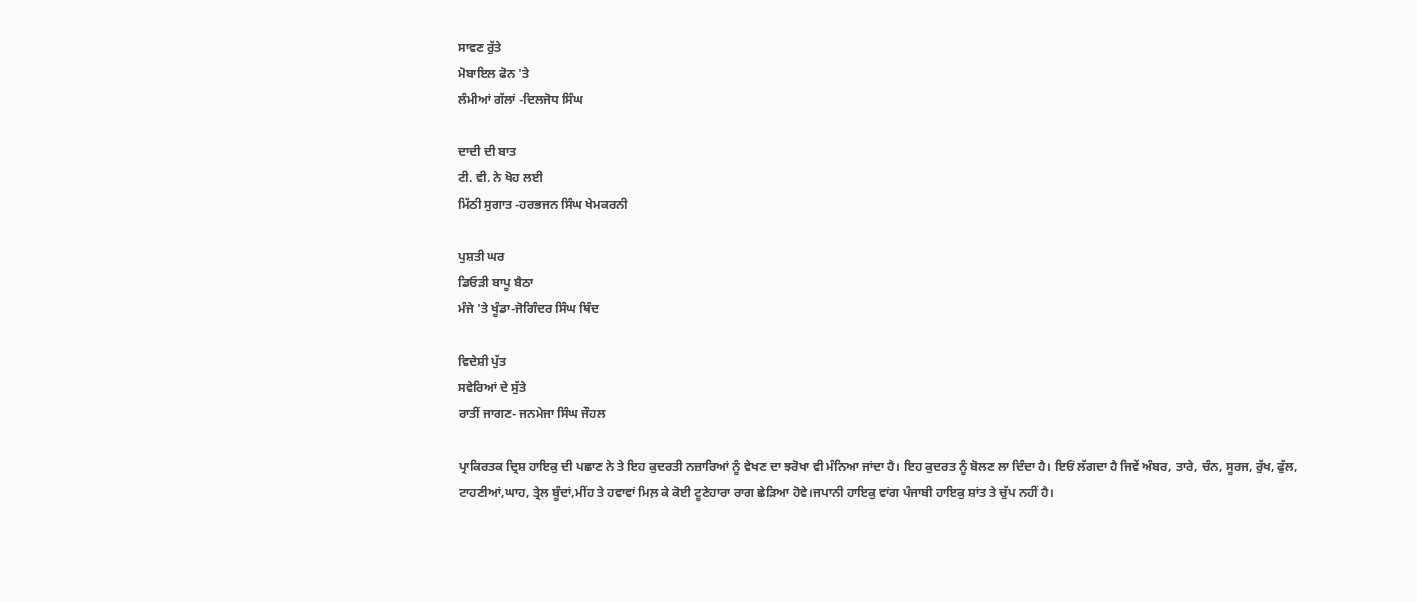ਸਾਵਣ ਰੁੱਤੇ
ਮੋਬਾਇਲ ਫੋਨ 'ਤੇ
ਲੰਮੀਆਂ ਗੱਲਾਂ -ਦਿਲਜੋਧ ਸਿੰਘ

ਦਾਦੀ ਦੀ ਬਾਤ
ਟੀ. ਵੀ. ਨੇ ਖੋਹ ਲਈ
ਮਿੱਠੀ ਸੁਗਾਤ -ਹਰਭਜਨ ਸਿੰਘ ਖੇਮਕਰਨੀ

ਪੁਸ਼ਤੀ ਘਰ
ਡਿਓੜੀ ਬਾਪੂ ਬੈਠਾ
ਮੰਜੇ 'ਤੇ ਖੂੰਡਾ-ਜੋਗਿੰਦਰ ਸਿੰਘ ਥਿੰਦ

ਵਿਦੇਸ਼ੀ ਪੁੱਤ
ਸਵੇਰਿਆਂ ਦੇ ਸੁੱਤੇ
ਰਾਤੀਂ ਜਾਗਣ- ਜਨਮੇਜਾ ਸਿੰਘ ਜੌਹਲ

ਪ੍ਰਾਕਿਰਤਕ ਦ੍ਰਿਸ਼ ਹਾਇਕੁ ਦੀ ਪਛਾਣ ਨੇ ਤੇ ਇਹ ਕੁਦਰਤੀ ਨਜ਼ਾਰਿਆਂ ਨੂੰ ਵੇਖਣ ਦਾ ਝਰੋਖਾ ਵੀ ਮੰਨਿਆ ਜਾਂਦਾ ਹੈ। ਇਹ ਕੁਦਰਤ ਨੂੰ ਬੋਲਣ ਲਾ ਦਿੰਦਾ ਹੈ। ਇਓਂ ਲੱਗਦਾ ਹੈ ਜਿਵੇਂ ਅੰਬਰ, ਤਾਰੇ, ਚੰਨ, ਸੂਰਜ, ਰੁੱਖ, ਫੁੱਲ, ਟਾਹਣੀਆਂ,ਘਾਹ, ਤ੍ਰੇਲ ਬੂੰਦਾਂ,ਮੀਂਹ ਤੇ ਹਵਾਵਾਂ ਮਿਲ਼ ਕੇ ਕੋਈ ਟੂਣੇਹਾਰਾ ਰਾਗ ਛੇੜਿਆ ਹੋਵੇ।ਜਪਾਨੀ ਹਾਇਕੁ ਵਾਂਗ ਪੰਜਾਬੀ ਹਾਇਕੁ ਸ਼ਾਂਤ ਤੇ ਚੁੱਪ ਨਹੀਂ ਹੈ।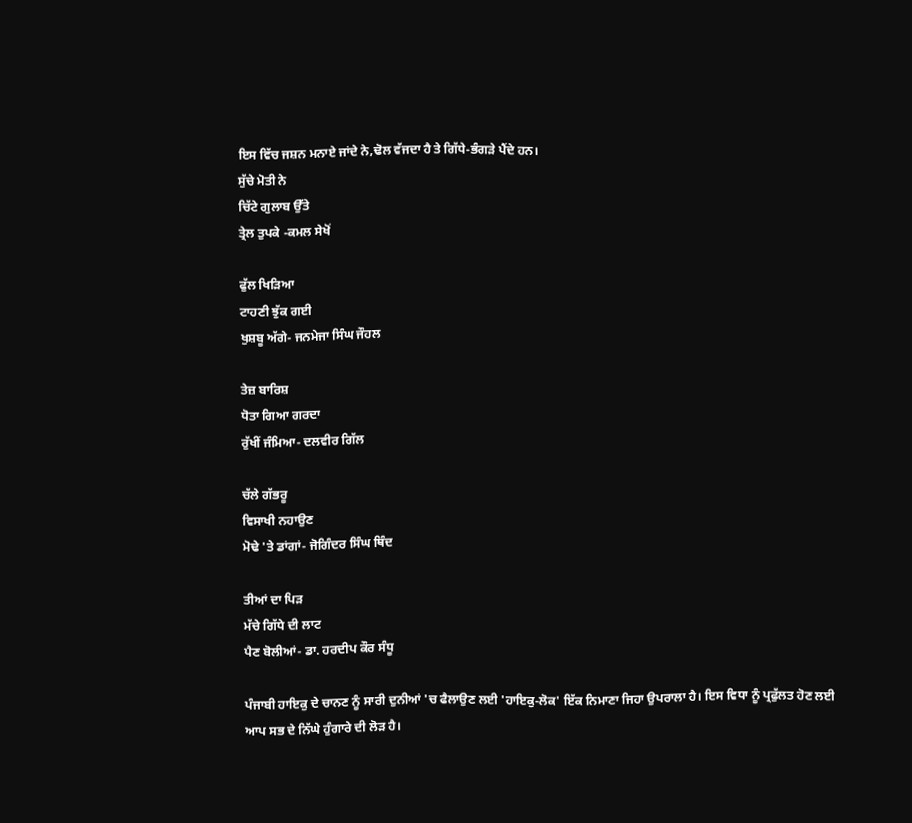ਇਸ ਵਿੱਚ ਜਸ਼ਨ ਮਨਾਏ ਜਾਂਦੇ ਨੇ,ਢੋਲ ਵੱਜਦਾ ਹੈ ਤੇ ਗਿੱਧੇ-ਭੰਗੜੇ ਪੈਂਦੇ ਹਨ।
ਸੁੱਚੇ ਮੋਤੀ ਨੇ
ਚਿੱਟੇ ਗੁਲਾਬ ਉੱਤੇ
ਤ੍ਰੇਲ ਤੁਪਕੇ -ਕਮਲ ਸੇਖੋਂ

ਫੁੱਲ ਖਿੜਿਆ
ਟਾਹਣੀ ਝੁੱਕ ਗਈ
ਖੁਸ਼ਬੂ ਅੱਗੇ- ਜਨਮੇਜਾ ਸਿੰਘ ਜੌਹਲ

ਤੇਜ਼ ਬਾਰਿਸ਼
ਧੋਤਾ ਗਿਆ ਗਰਦਾ
ਰੁੱਖੀਂ ਜੰਮਿਆ- ਦਲਵੀਰ ਗਿੱਲ

ਚੱਲੇ ਗੱਭਰੂ
ਵਿਸਾਖੀ ਨਹਾਉਣ
ਮੋਢੇ 'ਤੇ ਡਾਂਗਾਂ- ਜੋਗਿੰਦਰ ਸਿੰਘ ਥਿੰਦ

ਤੀਆਂ ਦਾ ਪਿੜ
ਮੱਚੇ ਗਿੱਧੇ ਦੀ ਲਾਟ
ਪੈਣ ਬੋਲੀਆਂ- ਡਾ. ਹਰਦੀਪ ਕੌਰ ਸੰਧੂ

ਪੰਜਾਬੀ ਹਾਇਕੁ ਦੇ ਚਾਨਣ ਨੂੰ ਸਾਰੀ ਦੁਨੀਆਂ 'ਚ ਫੈਲਾਉਣ ਲਈ 'ਹਾਇਕੁ-ਲੋਕ' ਇੱਕ ਨਿਮਾਣਾ ਜਿਹਾ ਉਪਰਾਲਾ ਹੈ। ਇਸ ਵਿਧਾ ਨੂੰ ਪ੍ਰਫੁੱਲਤ ਹੋਣ ਲਈ ਆਪ ਸਭ ਦੇ ਨਿੱਘੇ ਹੁੰਗਾਰੇ ਦੀ ਲੋੜ ਹੈ।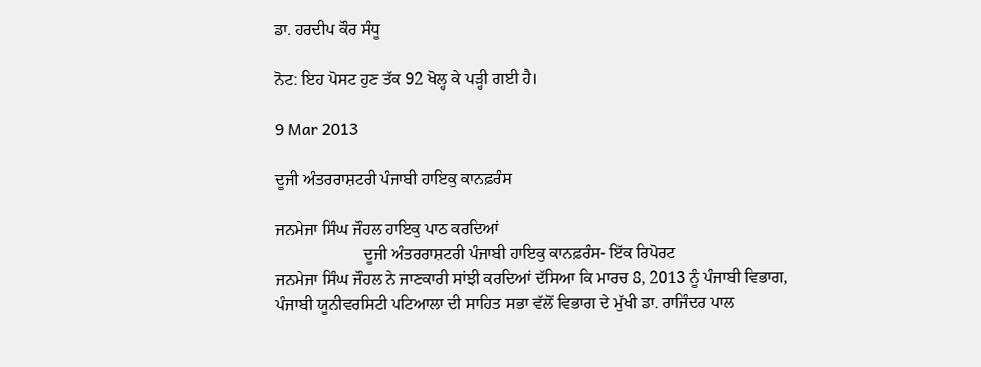ਡਾ. ਹਰਦੀਪ ਕੌਰ ਸੰਧੂ

ਨੋਟ: ਇਹ ਪੋਸਟ ਹੁਣ ਤੱਕ 92 ਖੋਲ੍ਹ ਕੇ ਪੜ੍ਹੀ ਗਈ ਹੈ।

9 Mar 2013

ਦੂਜੀ ਅੰਤਰਰਾਸ਼ਟਰੀ ਪੰਜਾਬੀ ਹਾਇਕੁ ਕਾਨਫ਼ਰੰਸ

ਜਨਮੇਜਾ ਸਿੰਘ ਜੌਹਲ ਹਾਇਕੁ ਪਾਠ ਕਰਦਿਆਂ
                     ਦੂਜੀ ਅੰਤਰਰਾਸ਼ਟਰੀ ਪੰਜਾਬੀ ਹਾਇਕੁ ਕਾਨਫ਼ਰੰਸ- ਇੱਕ ਰਿਪੋਰਟ
ਜਨਮੇਜਾ ਸਿੰਘ ਜੌਹਲ ਨੇ ਜਾਣਕਾਰੀ ਸਾਂਝੀ ਕਰਦਿਆਂ ਦੱਸਿਆ ਕਿ ਮਾਰਚ 8, 2013 ਨੂੰ ਪੰਜਾਬੀ ਵਿਭਾਗ, ਪੰਜਾਬੀ ਯੂਨੀਵਰਸਿਟੀ ਪਟਿਆਲਾ ਦੀ ਸਾਹਿਤ ਸਭਾ ਵੱਲੋਂ ਵਿਭਾਗ ਦੇ ਮੁੱਖੀ ਡਾ. ਰਾਜਿੰਦਰ ਪਾਲ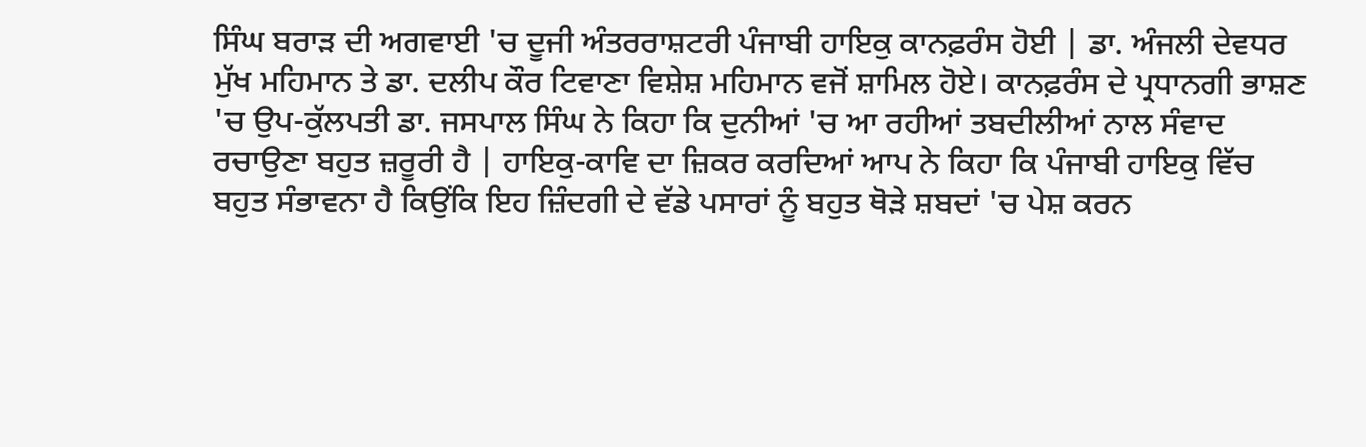ਸਿੰਘ ਬਰਾੜ ਦੀ ਅਗਵਾਈ 'ਚ ਦੂਜੀ ਅੰਤਰਰਾਸ਼ਟਰੀ ਪੰਜਾਬੀ ਹਾਇਕੁ ਕਾਨਫ਼ਰੰਸ ਹੋਈ | ਡਾ. ਅੰਜਲੀ ਦੇਵਧਰ ਮੁੱਖ ਮਹਿਮਾਨ ਤੇ ਡਾ. ਦਲੀਪ ਕੌਰ ਟਿਵਾਣਾ ਵਿਸ਼ੇਸ਼ ਮਹਿਮਾਨ ਵਜੋਂ ਸ਼ਾਮਿਲ ਹੋਏ। ਕਾਨਫ਼ਰੰਸ ਦੇ ਪ੍ਰਧਾਨਗੀ ਭਾਸ਼ਣ 'ਚ ਉਪ-ਕੁੱਲਪਤੀ ਡਾ. ਜਸਪਾਲ ਸਿੰਘ ਨੇ ਕਿਹਾ ਕਿ ਦੁਨੀਆਂ 'ਚ ਆ ਰਹੀਆਂ ਤਬਦੀਲੀਆਂ ਨਾਲ ਸੰਵਾਦ ਰਚਾਉਣਾ ਬਹੁਤ ਜ਼ਰੂਰੀ ਹੈ | ਹਾਇਕੁ-ਕਾਵਿ ਦਾ ਜ਼ਿਕਰ ਕਰਦਿਆਂ ਆਪ ਨੇ ਕਿਹਾ ਕਿ ਪੰਜਾਬੀ ਹਾਇਕੁ ਵਿੱਚ ਬਹੁਤ ਸੰਭਾਵਨਾ ਹੈ ਕਿਉਂਕਿ ਇਹ ਜ਼ਿੰਦਗੀ ਦੇ ਵੱਡੇ ਪਸਾਰਾਂ ਨੂੰ ਬਹੁਤ ਥੋੜੇ ਸ਼ਬਦਾਂ 'ਚ ਪੇਸ਼ ਕਰਨ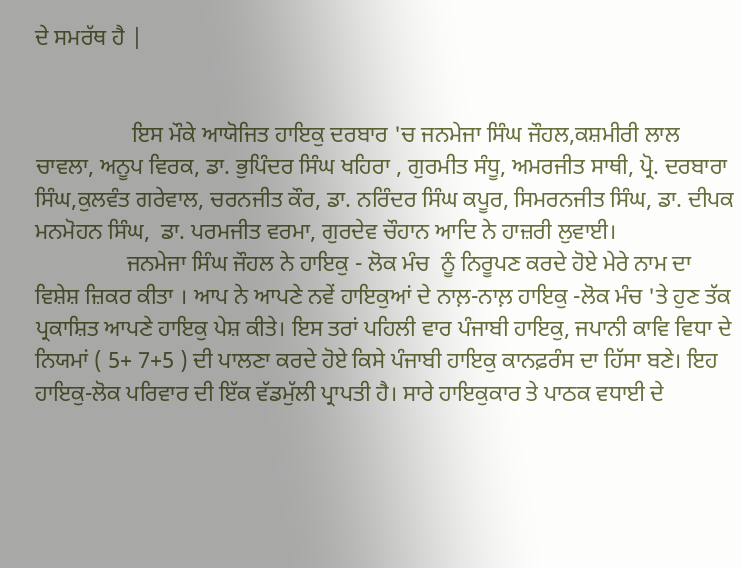ਦੇ ਸਮਰੱਥ ਹੈ |


                 ਇਸ ਮੌਕੇ ਆਯੋਜਿਤ ਹਾਇਕੁ ਦਰਬਾਰ 'ਚ ਜਨਮੇਜਾ ਸਿੰਘ ਜੌਹਲ,ਕਸ਼ਮੀਰੀ ਲਾਲ ਚਾਵਲਾ, ਅਨੂਪ ਵਿਰਕ, ਡਾ. ਭੁਪਿੰਦਰ ਸਿੰਘ ਖਹਿਰਾ , ਗੁਰਮੀਤ ਸੰਧੂ, ਅਮਰਜੀਤ ਸਾਥੀ, ਪ੍ਰੋ. ਦਰਬਾਰਾ ਸਿੰਘ,ਕੁਲਵੰਤ ਗਰੇਵਾਲ, ਚਰਨਜੀਤ ਕੌਰ, ਡਾ. ਨਰਿੰਦਰ ਸਿੰਘ ਕਪੂਰ, ਸਿਮਰਨਜੀਤ ਸਿੰਘ, ਡਾ. ਦੀਪਕ ਮਨਮੋਹਨ ਸਿੰਘ,  ਡਾ. ਪਰਮਜੀਤ ਵਰਮਾ, ਗੁਰਦੇਵ ਚੌਹਾਨ ਆਦਿ ਨੇ ਹਾਜ਼ਰੀ ਲੁਵਾਈ।
                ਜਨਮੇਜਾ ਸਿੰਘ ਜੌਹਲ ਨੇ ਹਾਇਕੁ - ਲੋਕ ਮੰਚ  ਨੂੰ ਨਿਰੂਪਣ ਕਰਦੇ ਹੋਏ ਮੇਰੇ ਨਾਮ ਦਾ ਵਿਸ਼ੇਸ਼ ਜ਼ਿਕਰ ਕੀਤਾ । ਆਪ ਨੇ ਆਪਣੇ ਨਵੇਂ ਹਾਇਕੁਆਂ ਦੇ ਨਾਲ਼-ਨਾਲ਼ ਹਾਇਕੁ -ਲੋਕ ਮੰਚ 'ਤੇ ਹੁਣ ਤੱਕ ਪ੍ਰਕਾਸ਼ਿਤ ਆਪਣੇ ਹਾਇਕੁ ਪੇਸ਼ ਕੀਤੇ। ਇਸ ਤਰਾਂ ਪਹਿਲੀ ਵਾਰ ਪੰਜਾਬੀ ਹਾਇਕੁ, ਜਪਾਨੀ ਕਾਵਿ ਵਿਧਾ ਦੇ ਨਿਯਮਾਂ ( 5+ 7+5 ) ਦੀ ਪਾਲਣਾ ਕਰਦੇ ਹੋਏ ਕਿਸੇ ਪੰਜਾਬੀ ਹਾਇਕੁ ਕਾਨਫ਼ਰੰਸ ਦਾ ਹਿੱਸਾ ਬਣੇ। ਇਹ ਹਾਇਕੁ-ਲੋਕ ਪਰਿਵਾਰ ਦੀ ਇੱਕ ਵੱਡਮੁੱਲੀ ਪ੍ਰਾਪਤੀ ਹੈ। ਸਾਰੇ ਹਾਇਕੁਕਾਰ ਤੇ ਪਾਠਕ ਵਧਾਈ ਦੇ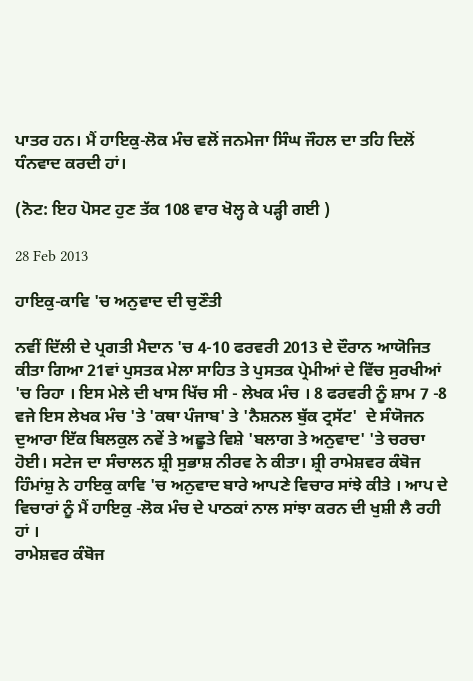ਪਾਤਰ ਹਨ। ਮੈਂ ਹਾਇਕੁ-ਲੋਕ ਮੰਚ ਵਲੋਂ ਜਨਮੇਜਾ ਸਿੰਘ ਜੌਹਲ ਦਾ ਤਹਿ ਦਿਲੋਂ ਧੰਨਵਾਦ ਕਰਦੀ ਹਾਂ।

(ਨੋਟ: ਇਹ ਪੋਸਟ ਹੁਣ ਤੱਕ 108 ਵਾਰ ਖੋਲ੍ਹ ਕੇ ਪੜ੍ਹੀ ਗਈ )

28 Feb 2013

ਹਾਇਕੁ-ਕਾਵਿ 'ਚ ਅਨੁਵਾਦ ਦੀ ਚੁਣੌਤੀ

ਨਵੀਂ ਦਿੱਲੀ ਦੇ ਪ੍ਰਗਤੀ ਮੈਦਾਨ 'ਚ 4-10 ਫਰਵਰੀ 2013 ਦੇ ਦੌਰਾਨ ਆਯੋਜਿਤ ਕੀਤਾ ਗਿਆ 21ਵਾਂ ਪੁਸਤਕ ਮੇਲਾ ਸਾਹਿਤ ਤੇ ਪੁਸਤਕ ਪ੍ਰੇਮੀਆਂ ਦੇ ਵਿੱਚ ਸੁਰਖੀਆਂ 'ਚ ਰਿਹਾ । ਇਸ ਮੇਲੇ ਦੀ ਖਾਸ ਖਿੱਚ ਸੀ - ਲੇਖਕ ਮੰਚ । 8 ਫਰਵਰੀ ਨੂੰ ਸ਼ਾਮ 7 -8 ਵਜੇ ਇਸ ਲੇਖਕ ਮੰਚ 'ਤੇ 'ਕਥਾ ਪੰਜਾਬ' ਤੇ 'ਨੈਸ਼ਨਲ ਬੁੱਕ ਟ੍ਰਸੱਟ'  ਦੇ ਸੰਯੋਜਨ ਦੁਆਰਾ ਇੱਕ ਬਿਲਕੁਲ ਨਵੇਂ ਤੇ ਅਛੂਤੇ ਵਿਸ਼ੇ 'ਬਲਾਗ ਤੇ ਅਨੁਵਾਦ' 'ਤੇ ਚਰਚਾ ਹੋਈ। ਸਟੇਜ ਦਾ ਸੰਚਾਲਨ ਸ਼੍ਰੀ ਸੁਭਾਸ਼ ਨੀਰਵ ਨੇ ਕੀਤਾ। ਸ਼੍ਰੀ ਰਾਮੇਸ਼ਵਰ ਕੰਬੋਜ ਹਿੰਮਾਂਸ਼ੁ ਨੇ ਹਾਇਕੁ ਕਾਵਿ 'ਚ ਅਨੁਵਾਦ ਬਾਰੇ ਆਪਣੇ ਵਿਚਾਰ ਸਾਂਝੇ ਕੀਤੇ । ਆਪ ਦੇ ਵਿਚਾਰਾਂ ਨੂੰ ਮੈਂ ਹਾਇਕੁ -ਲੋਕ ਮੰਚ ਦੇ ਪਾਠਕਾਂ ਨਾਲ ਸਾਂਝਾ ਕਰਨ ਦੀ ਖੁਸ਼ੀ ਲੈ ਰਹੀ ਹਾਂ ।
ਰਾਮੇਸ਼ਵਰ ਕੰਬੋਜ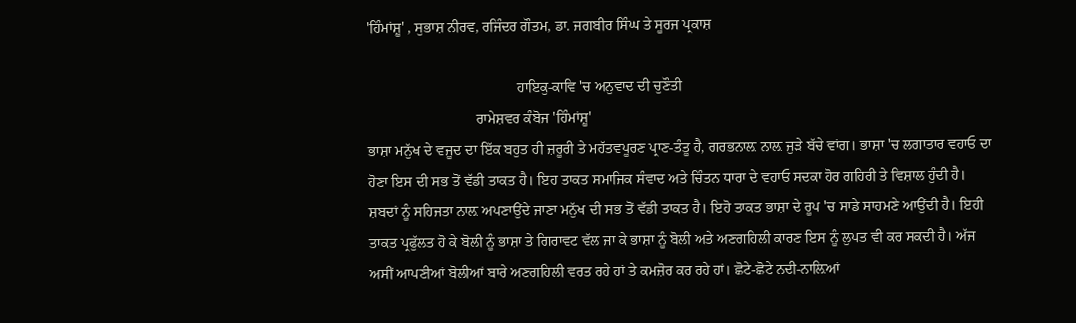'ਹਿੰਮਾਂਸ਼ੂ' , ਸੁਭਾਸ਼ ਨੀਰਵ, ਰਜਿੰਦਰ ਗੌਤਮ, ਡਾ. ਜਗਬੀਰ ਸਿੰਘ ਤੇ ਸੂਰਜ ਪ੍ਰਕਾਸ਼

                                         ਹਾਇਕੁ-ਕਾਵਿ 'ਚ ਅਨੁਵਾਦ ਦੀ ਚੁਣੌਤੀ
                              ਰਾਮੇਸ਼ਵਰ ਕੰਬੋਜ 'ਹਿੰਮਾਂਸ਼ੂ'
ਭਾਸ਼ਾ ਮਨੁੱਖ ਦੇ ਵਜੂਦ ਦਾ ਇੱਕ ਬਹੁਤ ਹੀ ਜ਼ਰੂਰੀ ਤੇ ਮਹੱਤਵਪੂਰਣ ਪ੍ਰਾਣ-ਤੰਤੂ ਹੈ, ਗਰਭਨਾਲ਼ ਨਾਲ਼ ਜੁੜੇ ਬੱਚੇ ਵਾਂਗ। ਭਾਸ਼ਾ 'ਚ ਲਗਾਤਾਰ ਵਹਾਓ ਦਾ ਹੋਣਾ ਇਸ ਦੀ ਸਭ ਤੋਂ ਵੱਡੀ ਤਾਕਤ ਹੈ। ਇਹ ਤਾਕਤ ਸਮਾਜਿਕ ਸੰਵਾਦ ਅਤੇ ਚਿੰਤਨ ਧਾਰਾ ਦੇ ਵਹਾਓ ਸਦਕਾ ਹੋਰ ਗਹਿਰੀ ਤੇ ਵਿਸ਼ਾਲ ਹੁੰਦੀ ਹੈ। ਸ਼ਬਦਾਂ ਨੂੰ ਸਹਿਜਤਾ ਨਾਲ਼ ਅਪਣਾਉਂਦੇ ਜਾਣਾ ਮਨੁੱਖ ਦੀ ਸਭ ਤੋਂ ਵੱਡੀ ਤਾਕਤ ਹੈ। ਇਹੋ ਤਾਕਤ ਭਾਸ਼ਾ ਦੇ ਰੂਪ 'ਚ ਸਾਡੇ ਸਾਹਮਣੇ ਆਉਂਦੀ ਹੈ। ਇਹੀ ਤਾਕਤ ਪ੍ਰਫੁੱਲਤ ਹੋ ਕੇ ਬੋਲੀ ਨੂੰ ਭਾਸ਼ਾ ਤੇ ਗਿਰਾਵਟ ਵੱਲ ਜਾ ਕੇ ਭਾਸ਼ਾ ਨੂੰ ਬੋਲੀ ਅਤੇ ਅਣਗਹਿਲੀ ਕਾਰਣ ਇਸ ਨੂੰ ਲੁਪਤ ਵੀ ਕਰ ਸਕਦੀ ਹੈ। ਅੱਜ ਅਸੀਂ ਆਪਣੀਆਂ ਬੋਲੀਆਂ ਬਾਰੇ ਅਣਗਹਿਲੀ ਵਰਤ ਰਹੇ ਹਾਂ ਤੇ ਕਮਜ਼ੋਰ ਕਰ ਰਹੇ ਹਾਂ। ਛੋਟੇ-ਛੋਟੇ ਨਦੀ-ਨਾਲ਼ਿਆਂ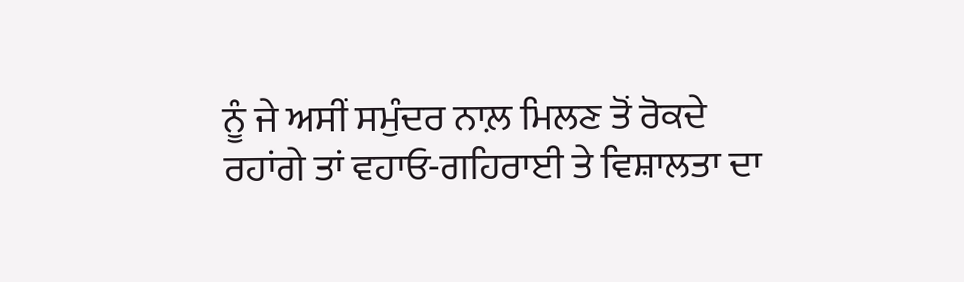ਨੂੰ ਜੇ ਅਸੀਂ ਸਮੁੰਦਰ ਨਾਲ਼ ਮਿਲਣ ਤੋਂ ਰੋਕਦੇ ਰਹਾਂਗੇ ਤਾਂ ਵਹਾਓ-ਗਹਿਰਾਈ ਤੇ ਵਿਸ਼ਾਲਤਾ ਦਾ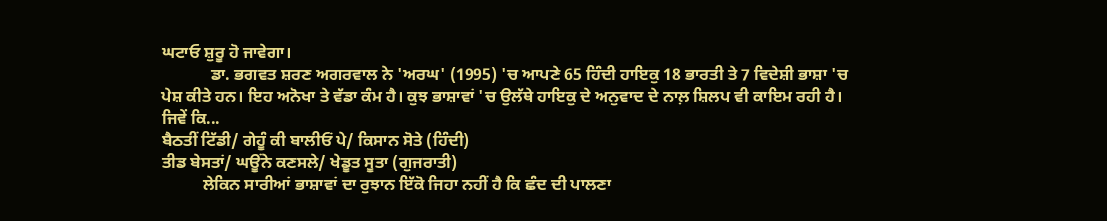ਘਟਾਓ ਸ਼ੁਰੂ ਹੋ ਜਾਵੇਗਾ।
            ਡਾ. ਭਗਵਤ ਸ਼ਰਣ ਅਗਰਵਾਲ ਨੇ 'ਅਰਘ' (1995) 'ਚ ਆਪਣੇ 65 ਹਿੰਦੀ ਹਾਇਕੁ 18 ਭਾਰਤੀ ਤੇ 7 ਵਿਦੇਸ਼ੀ ਭਾਸ਼ਾ 'ਚ ਪੇਸ਼ ਕੀਤੇ ਹਨ। ਇਹ ਅਨੋਖਾ ਤੇ ਵੱਡਾ ਕੰਮ ਹੈ। ਕੁਝ ਭਾਸ਼ਾਵਾਂ 'ਚ ਉਲੱਥੇ ਹਾਇਕੁ ਦੇ ਅਨੁਵਾਦ ਦੇ ਨਾਲ਼ ਸ਼ਿਲਪ ਵੀ ਕਾਇਮ ਰਹੀ ਹੈ। ਜਿਵੇਂ ਕਿ...
ਬੈਠਤੀਂ ਟਿੱਡੀ/ ਗੇਹੂੰ ਕੀ ਬਾਲੀਓਂ ਪੇ/ ਕਿਸਾਨ ਸੋਤੇ (ਹਿੰਦੀ)
ਤੀਡ ਬੇਸਤਾਂ/ ਘਊਂਨੇ ਕਣਸਲੇ/ ਖੇਡੂਤ ਸੂਤਾ (ਗੁਜਰਾਤੀ)
          ਲੇਕਿਨ ਸਾਰੀਆਂ ਭਾਸ਼ਾਵਾਂ ਦਾ ਰੁਝਾਨ ਇੱਕੋ ਜਿਹਾ ਨਹੀਂ ਹੈ ਕਿ ਛੰਦ ਦੀ ਪਾਲਣਾ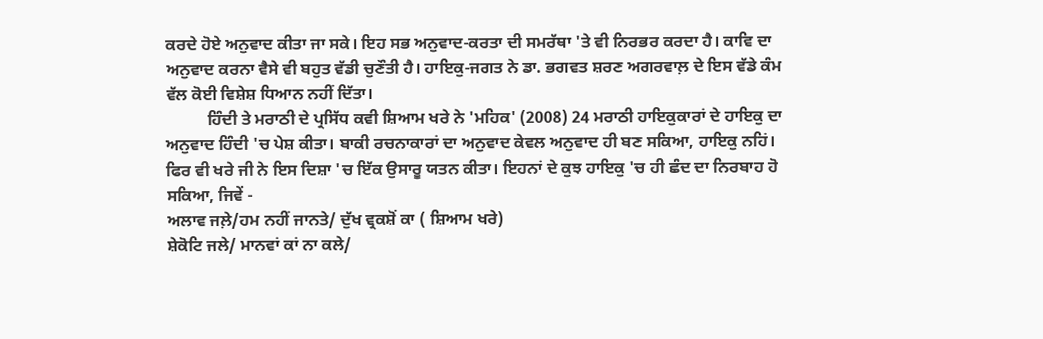ਕਰਦੇ ਹੋਏ ਅਨੁਵਾਦ ਕੀਤਾ ਜਾ ਸਕੇ। ਇਹ ਸਭ ਅਨੁਵਾਦ-ਕਰਤਾ ਦੀ ਸਮਰੱਥਾ 'ਤੇ ਵੀ ਨਿਰਭਰ ਕਰਦਾ ਹੈ। ਕਾਵਿ ਦਾ ਅਨੁਵਾਦ ਕਰਨਾ ਵੈਸੇ ਵੀ ਬਹੁਤ ਵੱਡੀ ਚੁਣੌਤੀ ਹੈ। ਹਾਇਕੁ-ਜਗਤ ਨੇ ਡਾ. ਭਗਵਤ ਸ਼ਰਣ ਅਗਰਵਾਲ਼ ਦੇ ਇਸ ਵੱਡੇ ਕੰਮ ਵੱਲ ਕੋਈ ਵਿਸ਼ੇਸ਼ ਧਿਆਨ ਨਹੀਂ ਦਿੱਤਾ।
          ਹਿੰਦੀ ਤੇ ਮਰਾਠੀ ਦੇ ਪ੍ਰਸਿੱਧ ਕਵੀ ਸ਼ਿਆਮ ਖਰੇ ਨੇ 'ਮਹਿਕ' (2008) 24 ਮਰਾਠੀ ਹਾਇਕੁਕਾਰਾਂ ਦੇ ਹਾਇਕੁ ਦਾ ਅਨੁਵਾਦ ਹਿੰਦੀ 'ਚ ਪੇਸ਼ ਕੀਤਾ। ਬਾਕੀ ਰਚਨਾਕਾਰਾਂ ਦਾ ਅਨੁਵਾਦ ਕੇਵਲ ਅਨੁਵਾਦ ਹੀ ਬਣ ਸਕਿਆ, ਹਾਇਕੁ ਨਹਿਂ। ਫਿਰ ਵੀ ਖਰੇ ਜੀ ਨੇ ਇਸ ਦਿਸ਼ਾ 'ਚ ਇੱਕ ਉਸਾਰੂ ਯਤਨ ਕੀਤਾ। ਇਹਨਾਂ ਦੇ ਕੁਝ ਹਾਇਕੁ 'ਚ ਹੀ ਛੰਦ ਦਾ ਨਿਰਬਾਹ ਹੋ ਸਕਿਆ, ਜਿਵੇਂ -
ਅਲਾਵ ਜਲ਼ੇ/ਹਮ ਨਹੀਂ ਜਾਨਤੇ/ ਦੁੱਖ ਵ੍ਰਕਸ਼ੋਂ ਕਾ ( ਸ਼ਿਆਮ ਖਰੇ)
ਸ਼ੇਕੋਟਿ ਜਲੇ/ ਮਾਨਵਾਂ ਕਾਂ ਨਾ ਕਲੇ/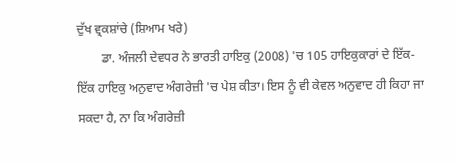ਦੁੱਖ ਵ੍ਰਕਸ਼ਾਂਚੇ (ਸ਼ਿਆਮ ਖਰੇ)
        ਡਾ. ਅੰਜਲੀ ਦੇਵਧਰ ਨੇ ਭਾਰਤੀ ਹਾਇਕੁ (2008) 'ਚ 105 ਹਾਇਕੁਕਾਰਾਂ ਦੇ ਇੱਕ-ਇੱਕ ਹਾਇਕੁ ਅਨੁਵਾਦ ਅੰਗਰੇਜ਼ੀ 'ਚ ਪੇਸ਼ ਕੀਤਾ। ਇਸ ਨੂੰ ਵੀ ਕੇਵਲ ਅਨੁਵਾਦ ਹੀ ਕਿਹਾ ਜਾ ਸਕਦਾ ਹੈ, ਨਾ ਕਿ ਅੰਗਰੇਜ਼ੀ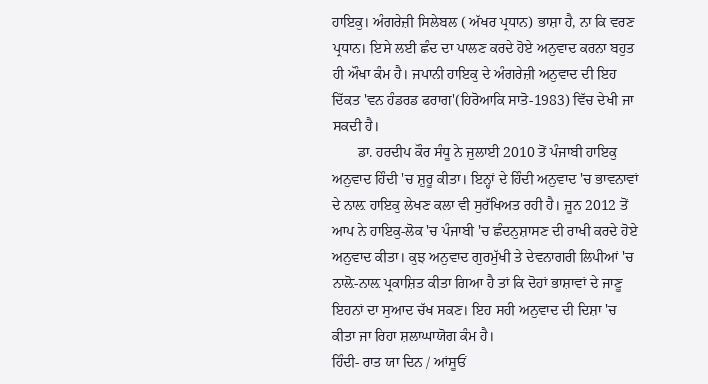ਹਾਇਕੁ। ਅੰਗਰੇਜ਼ੀ ਸਿਲੇਬਲ ( ਅੱਖਰ ਪ੍ਰਧਾਨ) ਭਾਸ਼ਾ ਹੈ, ਨਾ ਕਿ ਵਰਣ ਪ੍ਰਧਾਨ। ਇਸੇ ਲਈ ਛੰਦ ਦਾ ਪਾਲਣ ਕਰਦੇ ਹੋਏ ਅਨੁਵਾਦ ਕਰਨਾ ਬਹੁਤ ਹੀ ਔਖਾ ਕੰਮ ਹੈ। ਜਪਾਨੀ ਹਾਇਕੁ ਦੇ ਅੰਗਰੇਜ਼ੀ ਅਨੁਵਾਦ ਦੀ ਇਹ ਦਿੱਕਤ 'ਵਨ ਹੰਡਰਡ ਫਰਾਗ'(ਹਿਰੋਆਕਿ ਸਾਤੋ-1983) ਵਿੱਚ ਦੇਖੀ ਜਾ ਸਕਦੀ ਹੈ।
       ਡਾ. ਹਰਦੀਪ ਕੌਰ ਸੰਧੂ ਨੇ ਜੁਲਾਈ 2010 ਤੋਂ ਪੰਜਾਬੀ ਹਾਇਕੁ ਅਨੁਵਾਦ ਹਿੰਦੀ 'ਚ ਸ਼ੁਰੂ ਕੀਤਾ। ਇਨ੍ਹਾਂ ਦੇ ਹਿੰਦੀ ਅਨੁਵਾਦ 'ਚ ਭਾਵਨਾਵਾਂ ਦੇ ਨਾਲ਼ ਹਾਇਕੁ ਲੇਖਣ ਕਲਾ ਵੀ ਸੁਰੱਖਿਅਤ ਰਹੀ ਹੈ। ਜੂਨ 2012 ਤੋਂ ਆਪ ਨੇ ਹਾਇਕੁ-ਲੋਕ 'ਚ ਪੰਜਾਬੀ 'ਚ ਛੰਦਨੁਸ਼ਾਸਣ ਦੀ ਰਾਖੀ ਕਰਦੇ ਹੋਏ ਅਨੁਵਾਦ ਕੀਤਾ। ਕੁਝ ਅਨੁਵਾਦ ਗੁਰਮੁੱਖੀ ਤੇ ਦੇਵਨਾਗਰੀ ਲਿਪੀਆਂ 'ਚ ਨਾਲ਼ੋ-ਨਾਲ਼ ਪ੍ਰਕਾਸ਼ਿਤ ਕੀਤਾ ਗਿਆ ਹੈ ਤਾਂ ਕਿ ਦੋਹਾਂ ਭਾਸ਼ਾਵਾਂ ਦੇ ਜਾਣੂ ਇਹਨਾਂ ਦਾ ਸੁਆਦ ਚੱਖ ਸਕਣ। ਇਹ ਸਹੀ ਅਨੁਵਾਦ ਦੀ ਦਿਸ਼ਾ 'ਚ ਕੀਤਾ ਜਾ ਰਿਹਾ ਸ਼ਲਾਘਾਯੋਗ ਕੰਮ ਹੈ।
ਹਿੰਦੀ- ਰਾਤ ਯਾ ਦਿਨ / ਆਂਸੂਓਂ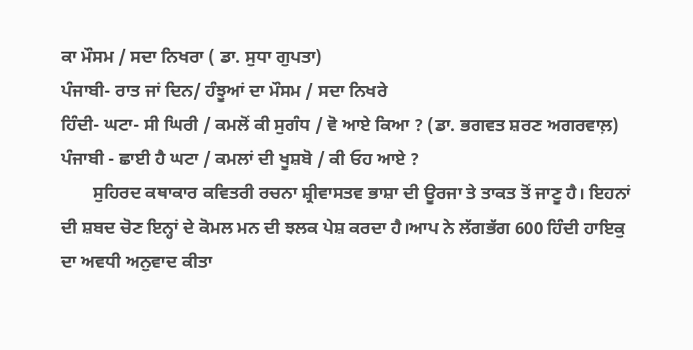ਕਾ ਮੌਸਮ / ਸਦਾ ਨਿਖਰਾ ( ਡਾ. ਸੁਧਾ ਗੁਪਤਾ)
ਪੰਜਾਬੀ- ਰਾਤ ਜਾਂ ਦਿਨ/ ਹੰਝੂਆਂ ਦਾ ਮੌਸਮ / ਸਦਾ ਨਿਖਰੇ
ਹਿੰਦੀ- ਘਟਾ- ਸੀ ਘਿਰੀ / ਕਮਲੋਂ ਕੀ ਸੁਗੰਧ / ਵੋ ਆਏ ਕਿਆ ? (ਡਾ. ਭਗਵਤ ਸ਼ਰਣ ਅਗਰਵਾਲ਼)
ਪੰਜਾਬੀ - ਛਾਈ ਹੈ ਘਟਾ / ਕਮਲਾਂ ਦੀ ਖੂਸ਼ਬੋ / ਕੀ ਓਹ ਆਏ ?
       ਸੁਹਿਰਦ ਕਥਾਕਾਰ ਕਵਿਤਰੀ ਰਚਨਾ ਸ਼੍ਰੀਵਾਸਤਵ ਭਾਸ਼ਾ ਦੀ ਊਰਜਾ ਤੇ ਤਾਕਤ ਤੋਂ ਜਾਣੂ ਹੈ। ਇਹਨਾਂ ਦੀ ਸ਼ਬਦ ਚੋਣ ਇਨ੍ਹਾਂ ਦੇ ਕੋਮਲ ਮਨ ਦੀ ਝਲਕ ਪੇਸ਼ ਕਰਦਾ ਹੈ।ਆਪ ਨੇ ਲੱਗਭੱਗ 600 ਹਿੰਦੀ ਹਾਇਕੁ ਦਾ ਅਵਧੀ ਅਨੁਵਾਦ ਕੀਤਾ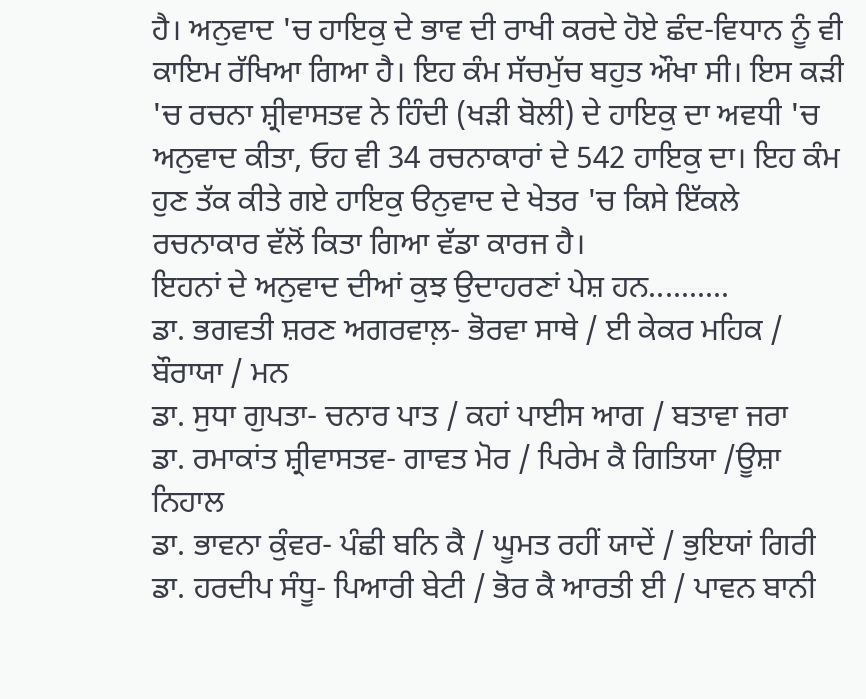ਹੈ। ਅਨੁਵਾਦ 'ਚ ਹਾਇਕੁ ਦੇ ਭਾਵ ਦੀ ਰਾਖੀ ਕਰਦੇ ਹੋਏ ਛੰਦ-ਵਿਧਾਨ ਨੂੰ ਵੀ ਕਾਇਮ ਰੱਖਿਆ ਗਿਆ ਹੈ। ਇਹ ਕੰਮ ਸੱਚਮੁੱਚ ਬਹੁਤ ਔਖਾ ਸੀ। ਇਸ ਕੜੀ 'ਚ ਰਚਨਾ ਸ਼੍ਰੀਵਾਸਤਵ ਨੇ ਹਿੰਦੀ (ਖੜੀ ਬੋਲੀ) ਦੇ ਹਾਇਕੁ ਦਾ ਅਵਧੀ 'ਚ ਅਨੁਵਾਦ ਕੀਤਾ, ਓਹ ਵੀ 34 ਰਚਨਾਕਾਰਾਂ ਦੇ 542 ਹਾਇਕੁ ਦਾ। ਇਹ ਕੰਮ ਹੁਣ ਤੱਕ ਕੀਤੇ ਗਏ ਹਾਇਕੁ ੳਨੁਵਾਦ ਦੇ ਖੇਤਰ 'ਚ ਕਿਸੇ ਇੱਕਲੇ ਰਚਨਾਕਾਰ ਵੱਲੋਂ ਕਿਤਾ ਗਿਆ ਵੱਡਾ ਕਾਰਜ ਹੈ।
ਇਹਨਾਂ ਦੇ ਅਨੁਵਾਦ ਦੀਆਂ ਕੁਝ ਉਦਾਹਰਣਾਂ ਪੇਸ਼ ਹਨ..........
ਡਾ. ਭਗਵਤੀ ਸ਼ਰਣ ਅਗਰਵਾਲ਼- ਭੋਰਵਾ ਸਾਥੇ / ਈ ਕੇਕਰ ਮਹਿਕ / ਬੌਰਾਯਾ / ਮਨ
ਡਾ. ਸੁਧਾ ਗੁਪਤਾ- ਚਨਾਰ ਪਾਤ / ਕਹਾਂ ਪਾਈਸ ਆਗ / ਬਤਾਵਾ ਜਰਾ
ਡਾ. ਰਮਾਕਾਂਤ ਸ਼੍ਰੀਵਾਸਤਵ- ਗਾਵਤ ਮੋਰ / ਪਿਰੇਮ ਕੈ ਗਿਤਿਯਾ /ਊਸ਼ਾ ਨਿਹਾਲ
ਡਾ. ਭਾਵਨਾ ਕੁੰਵਰ- ਪੰਛੀ ਬਨਿ ਕੈ / ਘੂਮਤ ਰਹੀਂ ਯਾਦੇਂ / ਭੁਇਯਾਂ ਗਿਰੀ
ਡਾ. ਹਰਦੀਪ ਸੰਧੂ- ਪਿਆਰੀ ਬੇਟੀ / ਭੋਰ ਕੈ ਆਰਤੀ ਈ / ਪਾਵਨ ਬਾਨੀ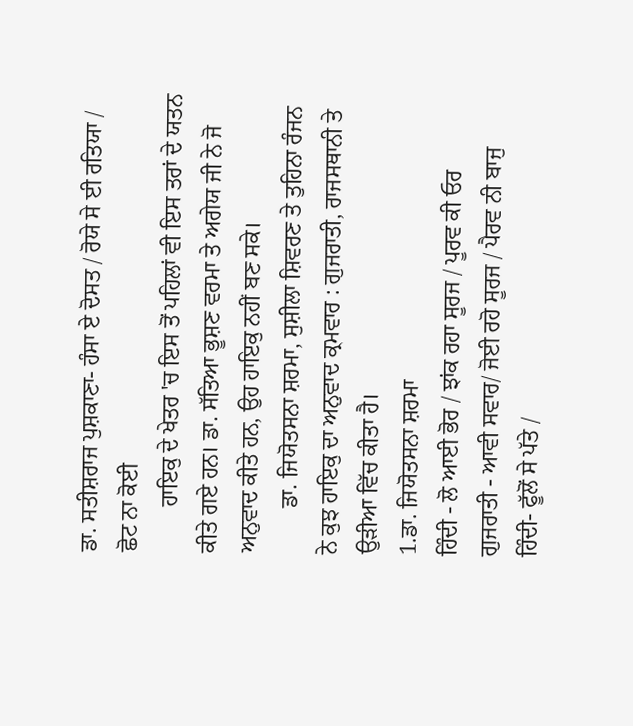ਡਾ. ਸਤੀਸ਼ਰਾਜ ਪੁਸ਼ਕਾਣਾ- ਹੰਸਾ ਏ ਦੋਸਤ / ਰੋਯੇ ਸੇ ਈ ਰਤਿਯਾ / ਛੋਟ ਨਾ ਕੋਈ
        ਹਾਇਕੁ ਦੇ ਖੇਤਰ 'ਚ ਇਸ ਤੋਂ ਪਹਿਲਾਂ ਵੀ ਇਸ ਤਰਾਂ ਦੇ ਯਤਨ ਕੀਤੇ ਗਏ ਹਨ। ਡਾ. ਸੱਤਿਆ ਭੂਸ਼ਣ ਵਰਮਾ ਤੇ ਅਗੇਯ ਜੀ ਨੇ ਜੋ ਅਨੁਵਾਦ ਕੀਤੇ ਹਨ, ਉਹ ਹਾਇਕੁ ਨਹੀਂ ਬਣ ਸਕੇ।
        ਡਾ. ਜਿਯੋਤਸਨਾ ਸ਼ਰਮਾ, ਸੁਸ਼ੀਲਾ ਸ਼ਿਵਰਣ ਤੇ ਤੁਹਿਨਾ ਰੰਜਨ ਨੇ ਕੁਝ ਹਾਇਕੁ ਦਾ ਅਨੁਵਾਦ ਕ੍ਰਮਵਾਰ : ਗੁਜਰਾਤੀ, ਰਾਜਸਥਾਨੀ ਤੇ ਉੜੀਆ ਵਿੱਚ ਕੀਤਾ ਹੈ।
1.ਡਾ. ਜਿਯੋਤਸਨਾ ਸ਼ਰਮਾ
ਹਿੰਦੀ - ਲੋ ਆਈ ਭੋਰ / ਝਾਂਕ ਰਹਾ ਸੂਰਜ / ਪੂਰਵ ਕੀ ਓਰ
ਗੁਜਰਾਤੀ - ਆਵੀ ਸਵਾਰ/ ਜੋਈ ਰਹੋ ਸੂਰਜ / ਪੈਰਵ ਨੀ ਬਾਜੁ
ਹਿੰਦੀ- ਫੂੱਲੋਂ ਸੇ ਪੱਤੇ /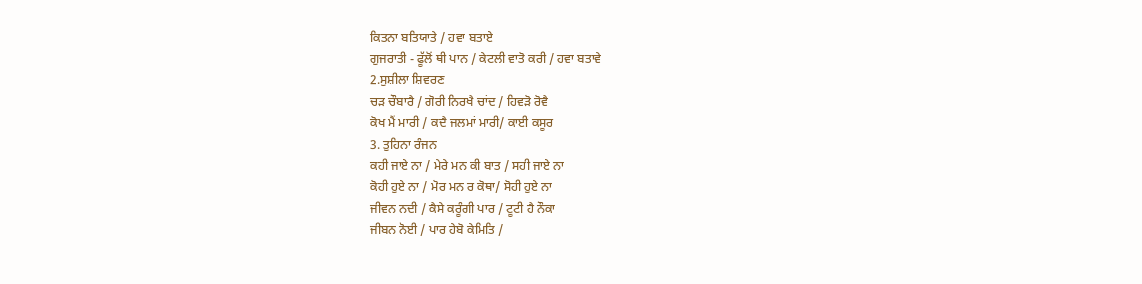ਕਿਤਨਾ ਬਤਿਯਾਤੇ / ਹਵਾ ਬਤਾਏ
ਗੁਜਰਾਤੀ - ਫੂੱਲੋਂ ਥੀ ਪਾਨ / ਕੇਟਲੀ ਵਾਤੋ ਕਰੀ / ਹਵਾ ਬਤਾਵੇ
2.ਸੁਸ਼ੀਲਾ ਸ਼ਿਵਰਣ
ਚੜ ਚੌਬਾਰੈ / ਗੋਰੀ ਨਿਰਖੈ ਚਾਂਦ / ਹਿਵੜੋ ਰੋਵੈ
ਕੋਖ ਮੈਂ ਮਾਰੀ / ਕਦੈ ਜਲਮਾਂ ਮਾਰੀ/ ਕਾਈ ਕਸੂਰ
3. ਤੁਹਿਨਾ ਰੰਜਨ
ਕਹੀ ਜਾਏ ਨਾ / ਮੇਰੇ ਮਨ ਕੀ ਬਾਤ / ਸਹੀ ਜਾਏ ਨਾ
ਕੋਹੀ ਹੁਏ ਨਾ / ਮੋਰ ਮਨ ਰ ਕੋਥਾ/ ਸੋਹੀ ਹੁਏ ਨਾ
ਜੀਵਨ ਨਦੀ / ਕੈਸੇ ਕਰੂੰਗੀ ਪਾਰ / ਟੂਟੀ ਹੈ ਨੌਕਾ
ਜੀਬਨ ਨੋਈ / ਪਾਰ ਹੇਬੋ ਕੇਮਿਤਿ /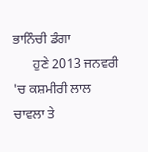ਭਾਨਿੰਚੀ ਡੰਗਾ
      ਹੁਣੇ 2013 ਜਨਵਰੀ 'ਚ ਕਸ਼ਮੀਰੀ ਲਾਲ ਚਾਵਲਾ ਤੇ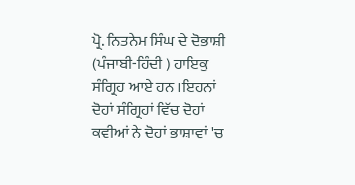ਪ੍ਰੋ. ਨਿਤਨੇਮ ਸਿੰਘ ਦੇ ਦੋਭਾਸ਼ੀ (ਪੰਜਾਬੀ-ਹਿੰਦੀ ) ਹਾਇਕੁ ਸੰਗ੍ਰਿਹ ਆਏ ਹਨ ।ਇਹਨਾਂ ਦੋਹਾਂ ਸੰਗ੍ਰਿਹਾਂ ਵਿੱਚ ਦੋਹਾਂ ਕਵੀਆਂ ਨੇ ਦੋਹਾਂ ਭਾਸ਼ਾਵਾਂ 'ਚ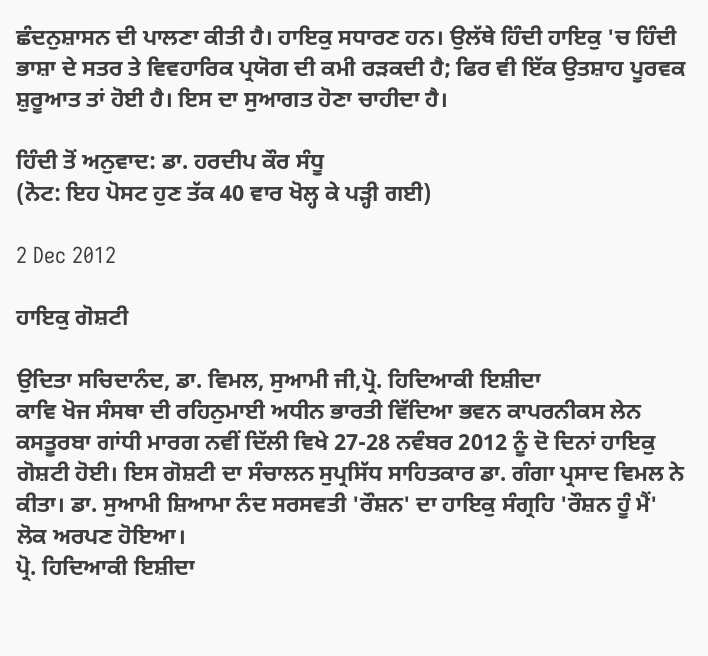ਛੰਦਨੁਸ਼ਾਸਨ ਦੀ ਪਾਲਣਾ ਕੀਤੀ ਹੈ। ਹਾਇਕੁ ਸਧਾਰਣ ਹਨ। ਉਲੱਥੇ ਹਿੰਦੀ ਹਾਇਕੁ 'ਚ ਹਿੰਦੀ ਭਾਸ਼ਾ ਦੇ ਸਤਰ ਤੇ ਵਿਵਹਾਰਿਕ ਪ੍ਰਯੋਗ ਦੀ ਕਮੀ ਰੜਕਦੀ ਹੈ; ਫਿਰ ਵੀ ਇੱਕ ਉਤਸ਼ਾਹ ਪੂਰਵਕ ਸ਼ੁਰੂਆਤ ਤਾਂ ਹੋਈ ਹੈ। ਇਸ ਦਾ ਸੁਆਗਤ ਹੋਣਾ ਚਾਹੀਦਾ ਹੈ।

ਹਿੰਦੀ ਤੋਂ ਅਨੁਵਾਦ: ਡਾ. ਹਰਦੀਪ ਕੌਰ ਸੰਧੂ
(ਨੋਟ: ਇਹ ਪੋਸਟ ਹੁਣ ਤੱਕ 40 ਵਾਰ ਖੋਲ੍ਹ ਕੇ ਪੜ੍ਹੀ ਗਈ)

2 Dec 2012

ਹਾਇਕੁ ਗੋਸ਼ਟੀ

ਉਦਿਤਾ ਸਚਿਦਾਨੰਦ, ਡਾ. ਵਿਮਲ, ਸੁਆਮੀ ਜੀ,ਪ੍ਰੋ. ਹਿਦਿਆਕੀ ਇਸ਼ੀਦਾ
ਕਾਵਿ ਖੋਜ ਸੰਸਥਾ ਦੀ ਰਹਿਨੁਮਾਈ ਅਧੀਨ ਭਾਰਤੀ ਵਿੱਦਿਆ ਭਵਨ ਕਾਪਰਨੀਕਸ ਲੇਨ ਕਸਤੂਰਬਾ ਗਾਂਧੀ ਮਾਰਗ ਨਵੀਂ ਦਿੱਲੀ ਵਿਖੇ 27-28 ਨਵੰਬਰ 2012 ਨੂੰ ਦੋ ਦਿਨਾਂ ਹਾਇਕੁ ਗੋਸ਼ਟੀ ਹੋਈ। ਇਸ ਗੋਸ਼ਟੀ ਦਾ ਸੰਚਾਲਨ ਸੁਪ੍ਰਸਿੱਧ ਸਾਹਿਤਕਾਰ ਡਾ. ਗੰਗਾ ਪ੍ਰਸਾਦ ਵਿਮਲ ਨੇ ਕੀਤਾ। ਡਾ. ਸੁਆਮੀ ਸ਼ਿਆਮਾ ਨੰਦ ਸਰਸਵਤੀ 'ਰੌਸ਼ਨ' ਦਾ ਹਾਇਕੁ ਸੰਗ੍ਰਹਿ 'ਰੌਸ਼ਨ ਹੂੰ ਮੈਂ' ਲੋਕ ਅਰਪਣ ਹੋਇਆ।
ਪ੍ਰੋ. ਹਿਦਿਆਕੀ ਇਸ਼ੀਦਾ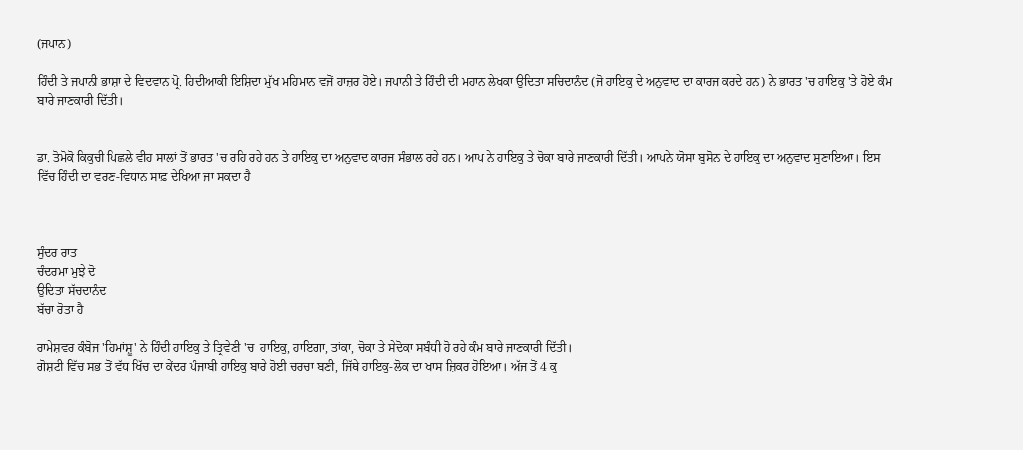(ਜਪਾਨ)

ਹਿੰਦੀ ਤੇ ਜਪਾਨੀ ਭਾਸ਼ਾ ਦੇ ਵਿਦਵਾਨ ਪ੍ਰੋ. ਹਿਦੀਆਕੀ ਇਸ਼ਿਦਾ ਮੁੱਖ ਮਹਿਮਾਨ ਵਜੋਂ ਹਾਜ਼ਰ ਹੋਏ। ਜਪਾਨੀ ਤੇ ਹਿੰਦੀ ਦੀ ਮਹਾਨ ਲੇਖਕਾ ਉਦਿਤਾ ਸਚਿਦਾਨੰਦ (ਜੋ ਹਾਇਕੁ ਦੇ ਅਨੁਵਾਦ ਦਾ ਕਾਰਜ ਕਰਦੇ ਹਨ) ਨੇ ਭਾਰਤ 'ਚ ਹਾਇਕੁ 'ਤੇ ਹੋਏ ਕੰਮ ਬਾਰੇ ਜਾਣਕਾਰੀ ਦਿੱਤੀ।


ਡਾ. ਤੋਮੋਕੋ ਕਿਕੁਚੀ ਪਿਛਲੇ ਵੀਹ ਸਾਲਾਂ ਤੋਂ ਭਾਰਤ 'ਚ ਰਹਿ ਰਹੇ ਹਨ ਤੇ ਹਾਇਕੁ ਦਾ ਅਨੁਵਾਦ ਕਾਰਜ ਸੰਭਾਲ ਰਹੇ ਹਨ। ਆਪ ਨੇ ਹਾਇਕੁ ਤੇ ਚੋਕਾ ਬਾਰੇ ਜਾਣਕਾਰੀ ਦਿੱਤੀ। ਆਪਨੇ ਯੋਸਾ ਬੁਸੋਨ ਦੇ ਹਾਇਕੁ ਦਾ ਅਨੁਵਾਦ ਸੁਣਾਇਆ। ਇਸ ਵਿੱਚ ਹਿੰਦੀ ਦਾ ਵਰਣ-ਵਿਧਾਨ ਸਾਫ਼ ਦੇਖਿਆ ਜਾ ਸਕਦਾ ਹੈ



ਸੁੰਦਰ ਰਾਤ
ਚੰਦਰਮਾ ਮੁਝੇ ਦੋ
ਉਦਿਤਾ ਸੱਚਦਾਨੰਦ
ਬੱਚਾ ਰੋਤਾ ਹੈ

ਰਾਮੇਸ਼ਵਰ ਕੰਬੋਜ 'ਹਿਮਾਂਸ਼ੂ' ਨੇ ਹਿੰਦੀ ਹਾਇਕੁ ਤੇ ਤ੍ਰਿਵੇਣੀ 'ਚ  ਹਾਇਕੁ, ਹਾਇਗਾ, ਤਾਂਕਾ, ਚੋਕਾ ਤੇ ਸੇਦੋਕਾ ਸਬੰਧੀ ਹੋ ਰਹੇ ਕੰਮ ਬਾਰੇ ਜਾਣਕਾਰੀ ਦਿੱਤੀ।
ਗੋਸ਼ਟੀ ਵਿੱਚ ਸਭ ਤੋਂ ਵੱਧ ਖਿੱਚ ਦਾ ਕੇਂਦਰ ਪੰਜਾਬੀ ਹਾਇਕੁ ਬਾਰੇ ਹੋਈ ਚਰਚਾ ਬਣੀ, ਜਿੱਥੇ ਹਾਇਕੁ-ਲੋਕ ਦਾ ਖਾਸ ਜ਼ਿਕਰ ਹੋਇਆ। ਅੱਜ ਤੋਂ 4 ਕੁ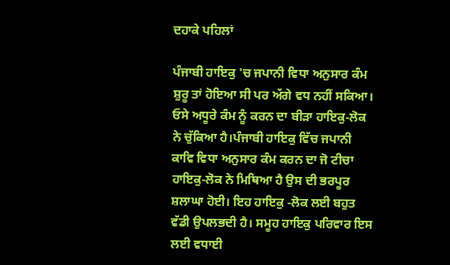ਦਹਾਕੇ ਪਹਿਲਾਂ

ਪੰਜਾਬੀ ਹਾਇਕੁ 'ਚ ਜਪਾਨੀ ਵਿਧਾ ਅਨੁਸਾਰ ਕੰਮ ਸ਼ੁਰੂ ਤਾਂ ਹੋਇਆ ਸੀ ਪਰ ਅੱਗੇ ਵਧ ਨਹੀਂ ਸਕਿਆ। ਓਸੇ ਅਧੂਰੇ ਕੰਮ ਨੂੰ ਕਰਨ ਦਾ ਬੀੜਾ ਹਾਇਕੁ-ਲੋਕ ਨੇ ਚੁੱਕਿਆ ਹੈ।ਪੰਜਾਬੀ ਹਾਇਕੁ ਵਿੱਚ ਜਪਾਨੀ ਕਾਵਿ ਵਿਧਾ ਅਨੁਸਾਰ ਕੰਮ ਕਰਨ ਦਾ ਜੋ ਟੀਚਾ ਹਾਇਕੁ-ਲੋਕ ਨੇ ਮਿਥਿਆ ਹੈ ਉਸ ਦੀ ਭਰਪੂਰ ਸ਼ਲਾਘਾ ਹੋਈ। ਇਹ ਹਾਇਕੁ -ਲੋਕ ਲਈ ਬਹੁਤ ਵੱਡੀ ਉਪਲਭਦੀ ਹੈ। ਸਮੂਹ ਹਾਇਕੁ ਪਰਿਵਾਰ ਇਸ ਲਈ ਵਧਾਈ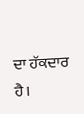ਦਾ ਹੱਕਦਾਰ ਹੈ।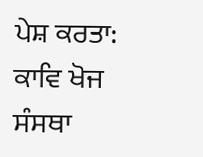ਪੇਸ਼ ਕਰਤਾ: ਕਾਵਿ ਖੋਜ ਸੰਸਥਾ